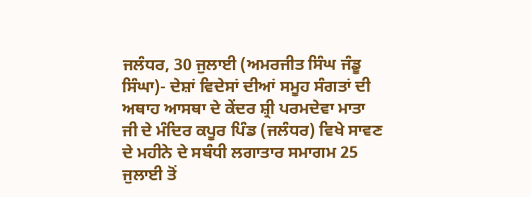ਜਲੰਧਰ, 30 ਜੁਲਾਈ (ਅਮਰਜੀਤ ਸਿੰਘ ਜੰਡੂ ਸਿੰਘਾ)- ਦੇਸ਼ਾਂ ਵਿਦੇਸਾਂ ਦੀਆਂ ਸਮੂਹ ਸੰਗਤਾਂ ਦੀ ਅਥਾਹ ਆਸਥਾ ਦੇ ਕੇਂਦਰ ਸ਼੍ਰੀ ਪਰਮਦੇਵਾ ਮਾਤਾ ਜੀ ਦੇ ਮੰਦਿਰ ਕਪੂਰ ਪਿੰਡ (ਜਲੰਧਰ) ਵਿਖੇ ਸਾਵਣ ਦੇ ਮਹੀਨੇ ਦੇ ਸਬੰਧੀ ਲਗਾਤਾਰ ਸਮਾਗਮ 25 ਜੁਲਾਈ ਤੋਂ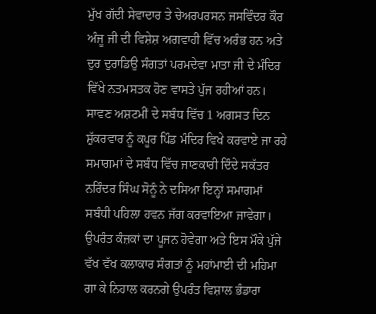ਮੁੱਖ ਗੱਦੀ ਸੇਵਾਦਾਰ ਤੇ ਚੇਅਰਪਰਸਨ ਜਸਵਿੰਦਰ ਕੌਰ ਅੰਜੂ ਜੀ ਦੀ ਵਿਸ਼ੇਸ਼ ਅਗਵਾਹੀ ਵਿੱਚ ਅਰੰਭ ਹਨ ਅਤੇ ਦੁਰ ਦੁਰਾਡਿਉ ਸੰਗਤਾਂ ਪਰਮਦੇਵਾ ਮਾਤਾ ਜੀ ਦੇ ਮੰਦਿਰ ਵਿੱਖੇ ਨਤਮਸਤਕ ਹੋਣ ਵਾਸਤੇ ਪੁੱਜ ਰਹੀਆਂ ਹਨ। ਸਾਵਣ ਅਸ਼ਟਮੀਂ ਦੇ ਸਬੰਧ ਵਿੱਚ 1 ਅਗਸਤ ਦਿਨ ਸ਼ੁੱਕਰਵਾਰ ਨੂੰ ਕਪੂਰ ਪਿੰਡ ਮੰਦਿਰ ਵਿਖੇ ਕਰਵਾਏ ਜਾ ਰਹੇ ਸਮਾਗਮਾਂ ਦੇ ਸਬੰਧ ਵਿੱਚ ਜਾਣਕਾਰੀ ਦਿੰਦੇ ਸਕੱਤਰ ਨਰਿੰਦਰ ਸਿੰਘ ਸੋਨੂੰ ਨੇ ਦਸਿਆ ਇਨ੍ਹਾਂ ਸਮਾਗਮਾਂ ਸਬੰਧੀ ਪਹਿਲਾ ਹਵਨ ਜੱਗ ਕਰਵਾਇਆ ਜਾਵੇਗਾ। ਉਪਰੰਤ ਕੰਜ਼ਕਾਂ ਦਾ ਪੂਜਨ ਹੋਵੇਗਾ ਅਤੇ ਇਸ ਮੌਕੇ ਪੁੱਜੇ ਵੱਖ ਵੱਖ ਕਲਾਕਾਰ ਸੰਗਤਾਂ ਨੂੰ ਮਹਾਂਮਾਈ ਦੀ ਮਹਿਮਾ ਗਾ ਕੇ ਨਿਹਾਲ ਕਰਨਗੇ ਉਪਰੰਤ ਵਿਸ਼ਾਲ ਭੰਡਾਰਾ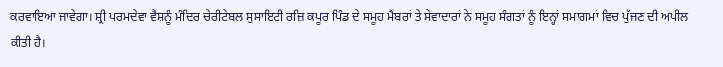ਕਰਵਾਇਆ ਜਾਵੇਗਾ। ਸ਼੍ਰੀ ਪਰਮਦੇਵਾ ਵੈਸ਼ਨੂੰ ਮੰਦਿਰ ਚੇਰੀਟੇਬਲ ਸੁਸਾਇਟੀ ਰਜ਼ਿ ਕਪੂਰ ਪਿੰਡ ਦੇ ਸਮੂਹ ਮੈਂਬਰਾਂ ਤੇ ਸੇਵਾਦਾਰਾਂ ਨੇ ਸਮੂਹ ਸੰਗਤਾਂ ਨੂੰ ਇਨ੍ਹਾਂ ਸਮਾਗਮਾਂ ਵਿਚ ਪੁੱਜਣ ਦੀ ਅਪੀਲ ਕੀਤੀ ਹੈ।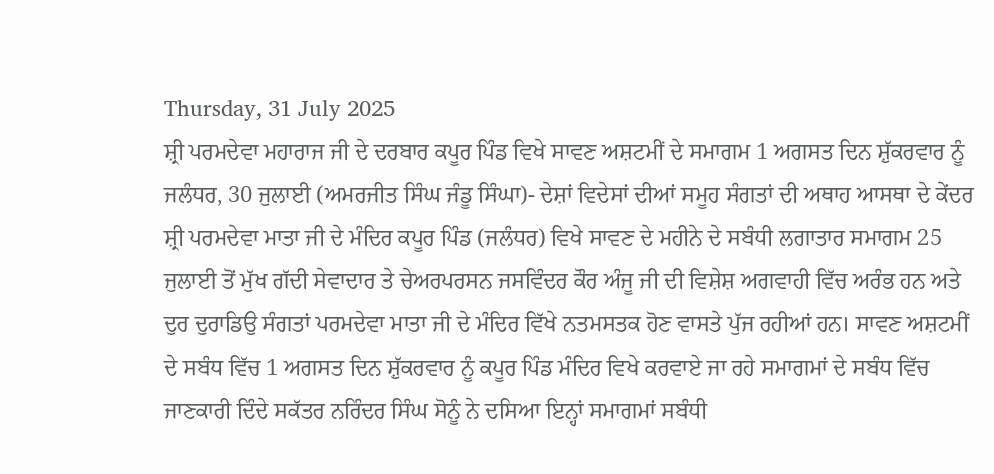Thursday, 31 July 2025
ਸ਼੍ਰੀ ਪਰਮਦੇਵਾ ਮਹਾਰਾਜ ਜੀ ਦੇ ਦਰਬਾਰ ਕਪੂਰ ਪਿੰਡ ਵਿਖੇ ਸਾਵਣ ਅਸ਼ਟਮੀਂ ਦੇ ਸਮਾਗਮ 1 ਅਗਸਤ ਦਿਨ ਸ਼ੁੱਕਰਵਾਰ ਨੂੰ
ਜਲੰਧਰ, 30 ਜੁਲਾਈ (ਅਮਰਜੀਤ ਸਿੰਘ ਜੰਡੂ ਸਿੰਘਾ)- ਦੇਸ਼ਾਂ ਵਿਦੇਸਾਂ ਦੀਆਂ ਸਮੂਹ ਸੰਗਤਾਂ ਦੀ ਅਥਾਹ ਆਸਥਾ ਦੇ ਕੇਂਦਰ ਸ਼੍ਰੀ ਪਰਮਦੇਵਾ ਮਾਤਾ ਜੀ ਦੇ ਮੰਦਿਰ ਕਪੂਰ ਪਿੰਡ (ਜਲੰਧਰ) ਵਿਖੇ ਸਾਵਣ ਦੇ ਮਹੀਨੇ ਦੇ ਸਬੰਧੀ ਲਗਾਤਾਰ ਸਮਾਗਮ 25 ਜੁਲਾਈ ਤੋਂ ਮੁੱਖ ਗੱਦੀ ਸੇਵਾਦਾਰ ਤੇ ਚੇਅਰਪਰਸਨ ਜਸਵਿੰਦਰ ਕੌਰ ਅੰਜੂ ਜੀ ਦੀ ਵਿਸ਼ੇਸ਼ ਅਗਵਾਹੀ ਵਿੱਚ ਅਰੰਭ ਹਨ ਅਤੇ ਦੁਰ ਦੁਰਾਡਿਉ ਸੰਗਤਾਂ ਪਰਮਦੇਵਾ ਮਾਤਾ ਜੀ ਦੇ ਮੰਦਿਰ ਵਿੱਖੇ ਨਤਮਸਤਕ ਹੋਣ ਵਾਸਤੇ ਪੁੱਜ ਰਹੀਆਂ ਹਨ। ਸਾਵਣ ਅਸ਼ਟਮੀਂ ਦੇ ਸਬੰਧ ਵਿੱਚ 1 ਅਗਸਤ ਦਿਨ ਸ਼ੁੱਕਰਵਾਰ ਨੂੰ ਕਪੂਰ ਪਿੰਡ ਮੰਦਿਰ ਵਿਖੇ ਕਰਵਾਏ ਜਾ ਰਹੇ ਸਮਾਗਮਾਂ ਦੇ ਸਬੰਧ ਵਿੱਚ ਜਾਣਕਾਰੀ ਦਿੰਦੇ ਸਕੱਤਰ ਨਰਿੰਦਰ ਸਿੰਘ ਸੋਨੂੰ ਨੇ ਦਸਿਆ ਇਨ੍ਹਾਂ ਸਮਾਗਮਾਂ ਸਬੰਧੀ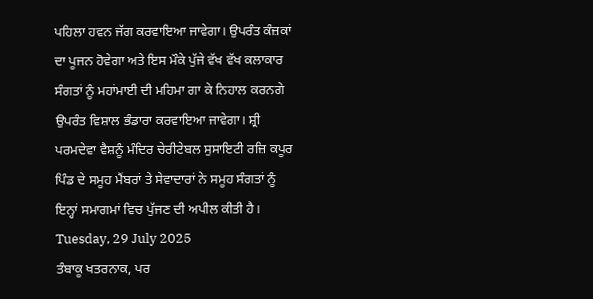ਪਹਿਲਾ ਹਵਨ ਜੱਗ ਕਰਵਾਇਆ ਜਾਵੇਗਾ। ਉਪਰੰਤ ਕੰਜ਼ਕਾਂ ਦਾ ਪੂਜਨ ਹੋਵੇਗਾ ਅਤੇ ਇਸ ਮੌਕੇ ਪੁੱਜੇ ਵੱਖ ਵੱਖ ਕਲਾਕਾਰ ਸੰਗਤਾਂ ਨੂੰ ਮਹਾਂਮਾਈ ਦੀ ਮਹਿਮਾ ਗਾ ਕੇ ਨਿਹਾਲ ਕਰਨਗੇ ਉਪਰੰਤ ਵਿਸ਼ਾਲ ਭੰਡਾਰਾ ਕਰਵਾਇਆ ਜਾਵੇਗਾ। ਸ਼੍ਰੀ ਪਰਮਦੇਵਾ ਵੈਸ਼ਨੂੰ ਮੰਦਿਰ ਚੇਰੀਟੇਬਲ ਸੁਸਾਇਟੀ ਰਜ਼ਿ ਕਪੂਰ ਪਿੰਡ ਦੇ ਸਮੂਹ ਮੈਂਬਰਾਂ ਤੇ ਸੇਵਾਦਾਰਾਂ ਨੇ ਸਮੂਹ ਸੰਗਤਾਂ ਨੂੰ ਇਨ੍ਹਾਂ ਸਮਾਗਮਾਂ ਵਿਚ ਪੁੱਜਣ ਦੀ ਅਪੀਲ ਕੀਤੀ ਹੈ।
Tuesday, 29 July 2025
ਤੰਬਾਕੂ ਖਤਰਨਾਕ, ਪਰ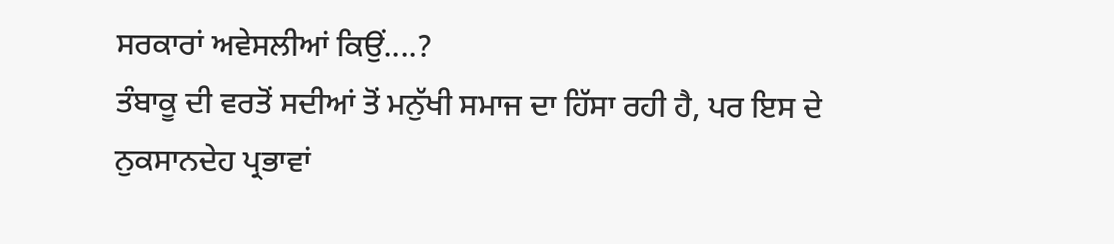ਸਰਕਾਰਾਂ ਅਵੇਸਲੀਆਂ ਕਿਉਂ....?
ਤੰਬਾਕੂ ਦੀ ਵਰਤੋਂ ਸਦੀਆਂ ਤੋਂ ਮਨੁੱਖੀ ਸਮਾਜ ਦਾ ਹਿੱਸਾ ਰਹੀ ਹੈ, ਪਰ ਇਸ ਦੇ ਨੁਕਸਾਨਦੇਹ ਪ੍ਰਭਾਵਾਂ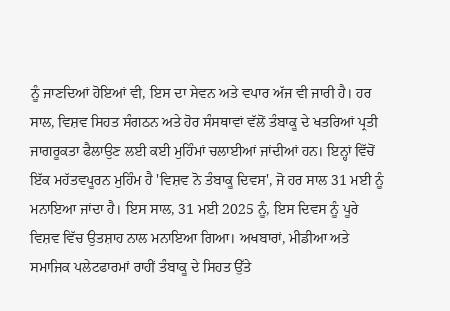ਨੂੰ ਜਾਣਦਿਆਂ ਹੋਇਆਂ ਵੀ, ਇਸ ਦਾ ਸੇਵਨ ਅਤੇ ਵਪਾਰ ਅੱਜ ਵੀ ਜਾਰੀ ਹੈ। ਹਰ ਸਾਲ, ਵਿਸ਼ਵ ਸਿਹਤ ਸੰਗਠਨ ਅਤੇ ਹੋਰ ਸੰਸਥਾਵਾਂ ਵੱਲੋਂ ਤੰਬਾਕੂ ਦੇ ਖਤਰਿਆਂ ਪ੍ਰਤੀ ਜਾਗਰੂਕਤਾ ਫੈਲਾਉਣ ਲਈ ਕਈ ਮੁਹਿੰਮਾਂ ਚਲਾਈਆਂ ਜਾਂਦੀਆਂ ਹਨ। ਇਨ੍ਹਾਂ ਵਿੱਚੋਂ ਇੱਕ ਮਹੱਤਵਪੂਰਨ ਮੁਹਿੰਮ ਹੈ 'ਵਿਸ਼ਵ ਨੋ ਤੰਬਾਕੂ ਦਿਵਸ', ਜੋ ਹਰ ਸਾਲ 31 ਮਈ ਨੂੰ ਮਨਾਇਆ ਜਾਂਦਾ ਹੈ। ਇਸ ਸਾਲ, 31 ਮਈ 2025 ਨੂੰ, ਇਸ ਦਿਵਸ ਨੂੰ ਪੂਰੇ ਵਿਸ਼ਵ ਵਿੱਚ ਉਤਸ਼ਾਹ ਨਾਲ ਮਨਾਇਆ ਗਿਆ। ਅਖਬਾਰਾਂ, ਮੀਡੀਆ ਅਤੇ ਸਮਾਜਿਕ ਪਲੇਟਫਾਰਮਾਂ ਰਾਹੀਂ ਤੰਬਾਕੂ ਦੇ ਸਿਹਤ ਉੱਤੇ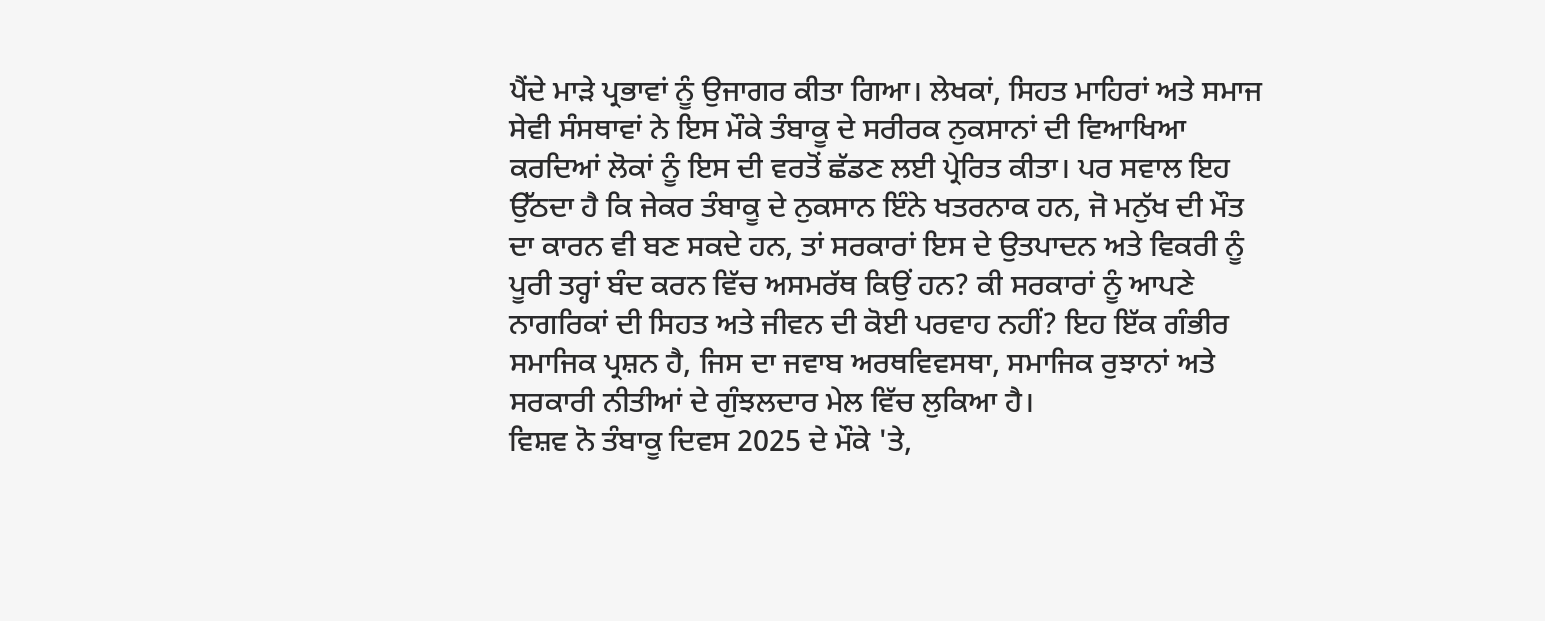ਪੈਂਦੇ ਮਾੜੇ ਪ੍ਰਭਾਵਾਂ ਨੂੰ ਉਜਾਗਰ ਕੀਤਾ ਗਿਆ। ਲੇਖਕਾਂ, ਸਿਹਤ ਮਾਹਿਰਾਂ ਅਤੇ ਸਮਾਜ ਸੇਵੀ ਸੰਸਥਾਵਾਂ ਨੇ ਇਸ ਮੌਕੇ ਤੰਬਾਕੂ ਦੇ ਸਰੀਰਕ ਨੁਕਸਾਨਾਂ ਦੀ ਵਿਆਖਿਆ ਕਰਦਿਆਂ ਲੋਕਾਂ ਨੂੰ ਇਸ ਦੀ ਵਰਤੋਂ ਛੱਡਣ ਲਈ ਪ੍ਰੇਰਿਤ ਕੀਤਾ। ਪਰ ਸਵਾਲ ਇਹ ਉੱਠਦਾ ਹੈ ਕਿ ਜੇਕਰ ਤੰਬਾਕੂ ਦੇ ਨੁਕਸਾਨ ਇੰਨੇ ਖਤਰਨਾਕ ਹਨ, ਜੋ ਮਨੁੱਖ ਦੀ ਮੌਤ ਦਾ ਕਾਰਨ ਵੀ ਬਣ ਸਕਦੇ ਹਨ, ਤਾਂ ਸਰਕਾਰਾਂ ਇਸ ਦੇ ਉਤਪਾਦਨ ਅਤੇ ਵਿਕਰੀ ਨੂੰ ਪੂਰੀ ਤਰ੍ਹਾਂ ਬੰਦ ਕਰਨ ਵਿੱਚ ਅਸਮਰੱਥ ਕਿਉਂ ਹਨ? ਕੀ ਸਰਕਾਰਾਂ ਨੂੰ ਆਪਣੇ ਨਾਗਰਿਕਾਂ ਦੀ ਸਿਹਤ ਅਤੇ ਜੀਵਨ ਦੀ ਕੋਈ ਪਰਵਾਹ ਨਹੀਂ? ਇਹ ਇੱਕ ਗੰਭੀਰ ਸਮਾਜਿਕ ਪ੍ਰਸ਼ਨ ਹੈ, ਜਿਸ ਦਾ ਜਵਾਬ ਅਰਥਵਿਵਸਥਾ, ਸਮਾਜਿਕ ਰੁਝਾਨਾਂ ਅਤੇ ਸਰਕਾਰੀ ਨੀਤੀਆਂ ਦੇ ਗੁੰਝਲਦਾਰ ਮੇਲ ਵਿੱਚ ਲੁਕਿਆ ਹੈ।
ਵਿਸ਼ਵ ਨੋ ਤੰਬਾਕੂ ਦਿਵਸ 2025 ਦੇ ਮੌਕੇ 'ਤੇ,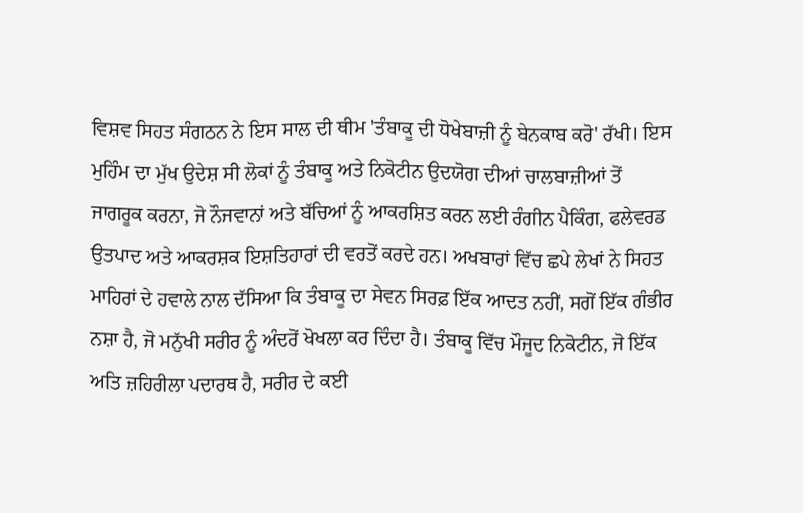ਵਿਸ਼ਵ ਸਿਹਤ ਸੰਗਠਨ ਨੇ ਇਸ ਸਾਲ ਦੀ ਥੀਮ 'ਤੰਬਾਕੂ ਦੀ ਧੋਖੇਬਾਜ਼ੀ ਨੂੰ ਬੇਨਕਾਬ ਕਰੋ' ਰੱਖੀ। ਇਸ ਮੁਹਿੰਮ ਦਾ ਮੁੱਖ ਉਦੇਸ਼ ਸੀ ਲੋਕਾਂ ਨੂੰ ਤੰਬਾਕੂ ਅਤੇ ਨਿਕੋਟੀਨ ਉਦਯੋਗ ਦੀਆਂ ਚਾਲਬਾਜ਼ੀਆਂ ਤੋਂ ਜਾਗਰੂਕ ਕਰਨਾ, ਜੋ ਨੌਜਵਾਨਾਂ ਅਤੇ ਬੱਚਿਆਂ ਨੂੰ ਆਕਰਸ਼ਿਤ ਕਰਨ ਲਈ ਰੰਗੀਨ ਪੈਕਿੰਗ, ਫਲੇਵਰਡ ਉਤਪਾਦ ਅਤੇ ਆਕਰਸ਼ਕ ਇਸ਼ਤਿਹਾਰਾਂ ਦੀ ਵਰਤੋਂ ਕਰਦੇ ਹਨ। ਅਖਬਾਰਾਂ ਵਿੱਚ ਛਪੇ ਲੇਖਾਂ ਨੇ ਸਿਹਤ ਮਾਹਿਰਾਂ ਦੇ ਹਵਾਲੇ ਨਾਲ ਦੱਸਿਆ ਕਿ ਤੰਬਾਕੂ ਦਾ ਸੇਵਨ ਸਿਰਫ਼ ਇੱਕ ਆਦਤ ਨਹੀਂ, ਸਗੋਂ ਇੱਕ ਗੰਭੀਰ ਨਸ਼ਾ ਹੈ, ਜੋ ਮਨੁੱਖੀ ਸਰੀਰ ਨੂੰ ਅੰਦਰੋਂ ਖੋਖਲਾ ਕਰ ਦਿੰਦਾ ਹੈ। ਤੰਬਾਕੂ ਵਿੱਚ ਮੌਜੂਦ ਨਿਕੋਟੀਨ, ਜੋ ਇੱਕ ਅਤਿ ਜ਼ਹਿਰੀਲਾ ਪਦਾਰਥ ਹੈ, ਸਰੀਰ ਦੇ ਕਈ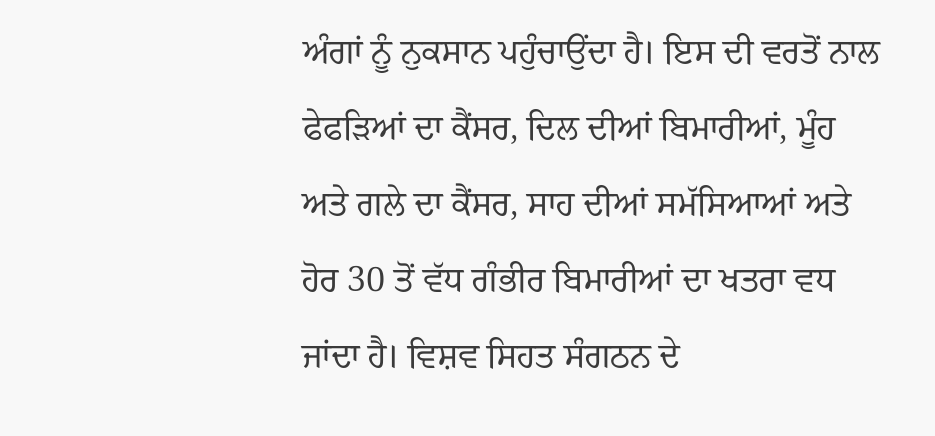ਅੰਗਾਂ ਨੂੰ ਨੁਕਸਾਨ ਪਹੁੰਚਾਉਂਦਾ ਹੈ। ਇਸ ਦੀ ਵਰਤੋਂ ਨਾਲ ਫੇਫੜਿਆਂ ਦਾ ਕੈਂਸਰ, ਦਿਲ ਦੀਆਂ ਬਿਮਾਰੀਆਂ, ਮੂੰਹ ਅਤੇ ਗਲੇ ਦਾ ਕੈਂਸਰ, ਸਾਹ ਦੀਆਂ ਸਮੱਸਿਆਆਂ ਅਤੇ ਹੋਰ 30 ਤੋਂ ਵੱਧ ਗੰਭੀਰ ਬਿਮਾਰੀਆਂ ਦਾ ਖਤਰਾ ਵਧ ਜਾਂਦਾ ਹੈ। ਵਿਸ਼ਵ ਸਿਹਤ ਸੰਗਠਨ ਦੇ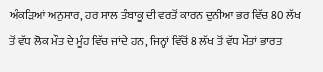ਅੰਕੜਿਆਂ ਅਨੁਸਾਰ, ਹਰ ਸਾਲ ਤੰਬਾਕੂ ਦੀ ਵਰਤੋਂ ਕਾਰਨ ਦੁਨੀਆ ਭਰ ਵਿੱਚ 80 ਲੱਖ ਤੋਂ ਵੱਧ ਲੋਕ ਮੌਤ ਦੇ ਮੂੰਹ ਵਿੱਚ ਜਾਂਦੇ ਹਨ, ਜਿਨ੍ਹਾਂ ਵਿੱਚੋਂ 8 ਲੱਖ ਤੋਂ ਵੱਧ ਮੌਤਾਂ ਭਾਰਤ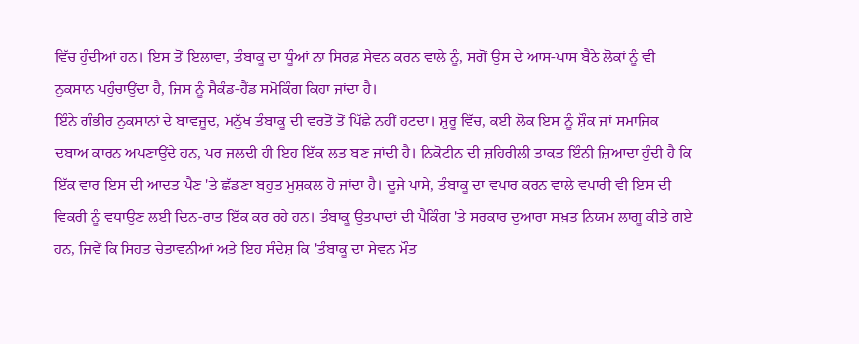ਵਿੱਚ ਹੁੰਦੀਆਂ ਹਨ। ਇਸ ਤੋਂ ਇਲਾਵਾ, ਤੰਬਾਕੂ ਦਾ ਧੂੰਆਂ ਨਾ ਸਿਰਫ਼ ਸੇਵਨ ਕਰਨ ਵਾਲੇ ਨੂੰ, ਸਗੋਂ ਉਸ ਦੇ ਆਸ-ਪਾਸ ਬੈਠੇ ਲੋਕਾਂ ਨੂੰ ਵੀ ਨੁਕਸਾਨ ਪਹੁੰਚਾਉਂਦਾ ਹੈ, ਜਿਸ ਨੂੰ ਸੈਕੰਡ-ਹੈਂਡ ਸਮੋਕਿੰਗ ਕਿਹਾ ਜਾਂਦਾ ਹੈ।
ਇੰਨੇ ਗੰਭੀਰ ਨੁਕਸਾਨਾਂ ਦੇ ਬਾਵਜੂਦ, ਮਨੁੱਖ ਤੰਬਾਕੂ ਦੀ ਵਰਤੋਂ ਤੋਂ ਪਿੱਛੇ ਨਹੀਂ ਹਟਦਾ। ਸ਼ੁਰੂ ਵਿੱਚ, ਕਈ ਲੋਕ ਇਸ ਨੂੰ ਸ਼ੌਕ ਜਾਂ ਸਮਾਜਿਕ ਦਬਾਅ ਕਾਰਨ ਅਪਣਾਉਂਦੇ ਹਨ, ਪਰ ਜਲਦੀ ਹੀ ਇਹ ਇੱਕ ਲਤ ਬਣ ਜਾਂਦੀ ਹੈ। ਨਿਕੋਟੀਨ ਦੀ ਜ਼ਹਿਰੀਲੀ ਤਾਕਤ ਇੰਨੀ ਜ਼ਿਆਦਾ ਹੁੰਦੀ ਹੈ ਕਿ ਇੱਕ ਵਾਰ ਇਸ ਦੀ ਆਦਤ ਪੈਣ 'ਤੇ ਛੱਡਣਾ ਬਹੁਤ ਮੁਸ਼ਕਲ ਹੋ ਜਾਂਦਾ ਹੈ। ਦੂਜੇ ਪਾਸੇ, ਤੰਬਾਕੂ ਦਾ ਵਪਾਰ ਕਰਨ ਵਾਲੇ ਵਪਾਰੀ ਵੀ ਇਸ ਦੀ ਵਿਕਰੀ ਨੂੰ ਵਧਾਉਣ ਲਈ ਦਿਨ-ਰਾਤ ਇੱਕ ਕਰ ਰਹੇ ਹਨ। ਤੰਬਾਕੂ ਉਤਪਾਦਾਂ ਦੀ ਪੈਕਿੰਗ 'ਤੇ ਸਰਕਾਰ ਦੁਆਰਾ ਸਖ਼ਤ ਨਿਯਮ ਲਾਗੂ ਕੀਤੇ ਗਏ ਹਨ, ਜਿਵੇਂ ਕਿ ਸਿਹਤ ਚੇਤਾਵਨੀਆਂ ਅਤੇ ਇਹ ਸੰਦੇਸ਼ ਕਿ 'ਤੰਬਾਕੂ ਦਾ ਸੇਵਨ ਮੌਤ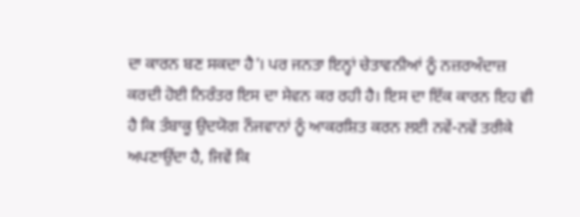ਦਾ ਕਾਰਨ ਬਣ ਸਕਦਾ ਹੈ'। ਪਰ ਜਨਤਾ ਇਨ੍ਹਾਂ ਚੇਤਾਵਨੀਆਂ ਨੂੰ ਨਜ਼ਰਅੰਦਾਜ਼ ਕਰਦੀ ਹੋਈ ਨਿਰੰਤਰ ਇਸ ਦਾ ਸੇਵਨ ਕਰ ਰਹੀ ਹੈ। ਇਸ ਦਾ ਇੱਕ ਕਾਰਨ ਇਹ ਵੀ ਹੈ ਕਿ ਤੰਬਾਕੂ ਉਦਯੋਗ ਨੌਜਵਾਨਾਂ ਨੂੰ ਆਕਰਸ਼ਿਤ ਕਰਨ ਲਈ ਨਵੇਂ-ਨਵੇਂ ਤਰੀਕੇ ਅਪਣਾਉਂਦਾ ਹੈ, ਜਿਵੇਂ ਕਿ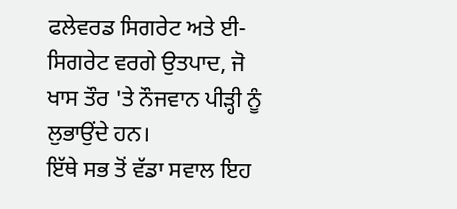ਫਲੇਵਰਡ ਸਿਗਰੇਟ ਅਤੇ ਈ-ਸਿਗਰੇਟ ਵਰਗੇ ਉਤਪਾਦ, ਜੋ ਖਾਸ ਤੌਰ 'ਤੇ ਨੌਜਵਾਨ ਪੀੜ੍ਹੀ ਨੂੰ ਲੁਭਾਉਂਦੇ ਹਨ।
ਇੱਥੇ ਸਭ ਤੋਂ ਵੱਡਾ ਸਵਾਲ ਇਹ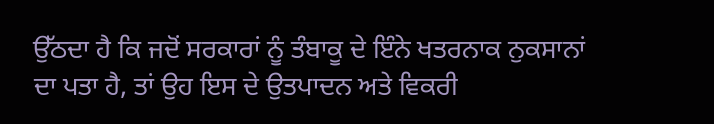ਉੱਠਦਾ ਹੈ ਕਿ ਜਦੋਂ ਸਰਕਾਰਾਂ ਨੂੰ ਤੰਬਾਕੂ ਦੇ ਇੰਨੇ ਖਤਰਨਾਕ ਨੁਕਸਾਨਾਂ ਦਾ ਪਤਾ ਹੈ, ਤਾਂ ਉਹ ਇਸ ਦੇ ਉਤਪਾਦਨ ਅਤੇ ਵਿਕਰੀ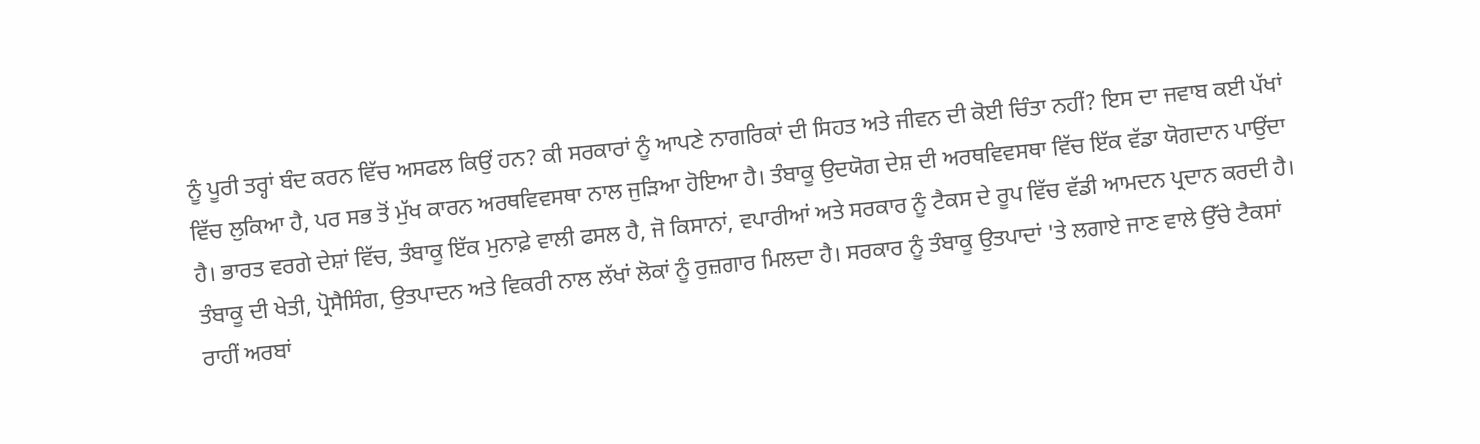ਨੂੰ ਪੂਰੀ ਤਰ੍ਹਾਂ ਬੰਦ ਕਰਨ ਵਿੱਚ ਅਸਫਲ ਕਿਉਂ ਹਨ? ਕੀ ਸਰਕਾਰਾਂ ਨੂੰ ਆਪਣੇ ਨਾਗਰਿਕਾਂ ਦੀ ਸਿਹਤ ਅਤੇ ਜੀਵਨ ਦੀ ਕੋਈ ਚਿੰਤਾ ਨਹੀਂ? ਇਸ ਦਾ ਜਵਾਬ ਕਈ ਪੱਖਾਂ ਵਿੱਚ ਲੁਕਿਆ ਹੈ, ਪਰ ਸਭ ਤੋਂ ਮੁੱਖ ਕਾਰਨ ਅਰਥਵਿਵਸਥਾ ਨਾਲ ਜੁੜਿਆ ਹੋਇਆ ਹੈ। ਤੰਬਾਕੂ ਉਦਯੋਗ ਦੇਸ਼ ਦੀ ਅਰਥਵਿਵਸਥਾ ਵਿੱਚ ਇੱਕ ਵੱਡਾ ਯੋਗਦਾਨ ਪਾਉਂਦਾ ਹੈ। ਭਾਰਤ ਵਰਗੇ ਦੇਸ਼ਾਂ ਵਿੱਚ, ਤੰਬਾਕੂ ਇੱਕ ਮੁਨਾਫ਼ੇ ਵਾਲੀ ਫਸਲ ਹੈ, ਜੋ ਕਿਸਾਨਾਂ, ਵਪਾਰੀਆਂ ਅਤੇ ਸਰਕਾਰ ਨੂੰ ਟੈਕਸ ਦੇ ਰੂਪ ਵਿੱਚ ਵੱਡੀ ਆਮਦਨ ਪ੍ਰਦਾਨ ਕਰਦੀ ਹੈ। ਤੰਬਾਕੂ ਦੀ ਖੇਤੀ, ਪ੍ਰੋਸੈਸਿੰਗ, ਉਤਪਾਦਨ ਅਤੇ ਵਿਕਰੀ ਨਾਲ ਲੱਖਾਂ ਲੋਕਾਂ ਨੂੰ ਰੁਜ਼ਗਾਰ ਮਿਲਦਾ ਹੈ। ਸਰਕਾਰ ਨੂੰ ਤੰਬਾਕੂ ਉਤਪਾਦਾਂ 'ਤੇ ਲਗਾਏ ਜਾਣ ਵਾਲੇ ਉੱਚੇ ਟੈਕਸਾਂ ਰਾਹੀਂ ਅਰਬਾਂ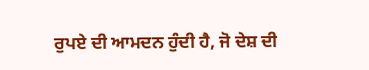ਰੁਪਏ ਦੀ ਆਮਦਨ ਹੁੰਦੀ ਹੈ, ਜੋ ਦੇਸ਼ ਦੀ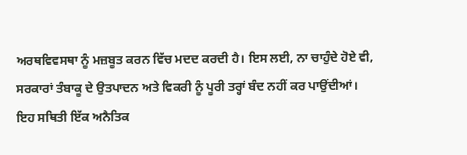ਅਰਥਵਿਵਸਥਾ ਨੂੰ ਮਜ਼ਬੂਤ ਕਰਨ ਵਿੱਚ ਮਦਦ ਕਰਦੀ ਹੈ। ਇਸ ਲਈ, ਨਾ ਚਾਹੁੰਦੇ ਹੋਏ ਵੀ, ਸਰਕਾਰਾਂ ਤੰਬਾਕੂ ਦੇ ਉਤਪਾਦਨ ਅਤੇ ਵਿਕਰੀ ਨੂੰ ਪੂਰੀ ਤਰ੍ਹਾਂ ਬੰਦ ਨਹੀਂ ਕਰ ਪਾਉਂਦੀਆਂ।
ਇਹ ਸਥਿਤੀ ਇੱਕ ਅਨੈਤਿਕ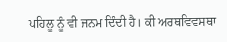ਪਹਿਲੂ ਨੂੰ ਵੀ ਜਨਮ ਦਿੰਦੀ ਹੈ। ਕੀ ਅਰਥਵਿਵਸਥਾ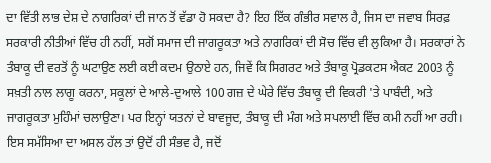ਦਾ ਵਿੱਤੀ ਲਾਭ ਦੇਸ਼ ਦੇ ਨਾਗਰਿਕਾਂ ਦੀ ਜਾਨ ਤੋਂ ਵੱਡਾ ਹੋ ਸਕਦਾ ਹੈ? ਇਹ ਇੱਕ ਗੰਭੀਰ ਸਵਾਲ ਹੈ, ਜਿਸ ਦਾ ਜਵਾਬ ਸਿਰਫ਼ ਸਰਕਾਰੀ ਨੀਤੀਆਂ ਵਿੱਚ ਹੀ ਨਹੀਂ, ਸਗੋਂ ਸਮਾਜ ਦੀ ਜਾਗਰੂਕਤਾ ਅਤੇ ਨਾਗਰਿਕਾਂ ਦੀ ਸੋਚ ਵਿੱਚ ਵੀ ਲੁਕਿਆ ਹੈ। ਸਰਕਾਰਾਂ ਨੇ ਤੰਬਾਕੂ ਦੀ ਵਰਤੋਂ ਨੂੰ ਘਟਾਉਣ ਲਈ ਕਈ ਕਦਮ ਉਠਾਏ ਹਨ, ਜਿਵੇਂ ਕਿ ਸਿਗਰਟ ਅਤੇ ਤੰਬਾਕੂ ਪ੍ਰੋਡਕਟਸ ਐਕਟ 2003 ਨੂੰ ਸਖ਼ਤੀ ਨਾਲ ਲਾਗੂ ਕਰਨਾ, ਸਕੂਲਾਂ ਦੇ ਆਲੇ-ਦੁਆਲੇ 100 ਗਜ਼ ਦੇ ਘੇਰੇ ਵਿੱਚ ਤੰਬਾਕੂ ਦੀ ਵਿਕਰੀ 'ਤੇ ਪਾਬੰਦੀ, ਅਤੇ ਜਾਗਰੂਕਤਾ ਮੁਹਿੰਮਾਂ ਚਲਾਉਣਾ। ਪਰ ਇਨ੍ਹਾਂ ਯਤਨਾਂ ਦੇ ਬਾਵਜੂਦ, ਤੰਬਾਕੂ ਦੀ ਮੰਗ ਅਤੇ ਸਪਲਾਈ ਵਿੱਚ ਕਮੀ ਨਹੀਂ ਆ ਰਹੀ। ਇਸ ਸਮੱਸਿਆ ਦਾ ਅਸਲ ਹੱਲ ਤਾਂ ਉਦੋਂ ਹੀ ਸੰਭਵ ਹੈ, ਜਦੋਂ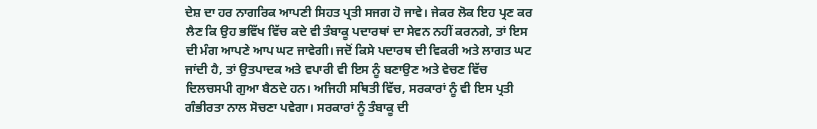ਦੇਸ਼ ਦਾ ਹਰ ਨਾਗਰਿਕ ਆਪਣੀ ਸਿਹਤ ਪ੍ਰਤੀ ਸਜਗ ਹੋ ਜਾਵੇ। ਜੇਕਰ ਲੋਕ ਇਹ ਪ੍ਰਣ ਕਰ ਲੈਣ ਕਿ ਉਹ ਭਵਿੱਖ ਵਿੱਚ ਕਦੇ ਵੀ ਤੰਬਾਕੂ ਪਦਾਰਥਾਂ ਦਾ ਸੇਵਨ ਨਹੀਂ ਕਰਨਗੇ, ਤਾਂ ਇਸ ਦੀ ਮੰਗ ਆਪਣੇ ਆਪ ਘਟ ਜਾਵੇਗੀ। ਜਦੋਂ ਕਿਸੇ ਪਦਾਰਥ ਦੀ ਵਿਕਰੀ ਅਤੇ ਲਾਗਤ ਘਟ ਜਾਂਦੀ ਹੈ, ਤਾਂ ਉਤਪਾਦਕ ਅਤੇ ਵਪਾਰੀ ਵੀ ਇਸ ਨੂੰ ਬਣਾਉਣ ਅਤੇ ਵੇਚਣ ਵਿੱਚ ਦਿਲਚਸਪੀ ਗੁਆ ਬੈਠਦੇ ਹਨ। ਅਜਿਹੀ ਸਥਿਤੀ ਵਿੱਚ, ਸਰਕਾਰਾਂ ਨੂੰ ਵੀ ਇਸ ਪ੍ਰਤੀ ਗੰਭੀਰਤਾ ਨਾਲ ਸੋਚਣਾ ਪਵੇਗਾ। ਸਰਕਾਰਾਂ ਨੂੰ ਤੰਬਾਕੂ ਦੀ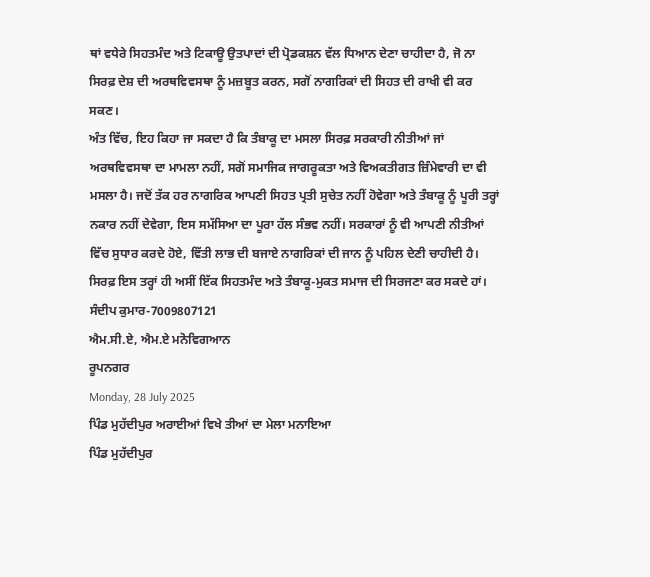ਥਾਂ ਵਧੇਰੇ ਸਿਹਤਮੰਦ ਅਤੇ ਟਿਕਾਊ ਉਤਪਾਦਾਂ ਦੀ ਪ੍ਰੋਡਕਸ਼ਨ ਵੱਲ ਧਿਆਨ ਦੇਣਾ ਚਾਹੀਦਾ ਹੈ, ਜੋ ਨਾ ਸਿਰਫ਼ ਦੇਸ਼ ਦੀ ਅਰਥਵਿਵਸਥਾ ਨੂੰ ਮਜ਼ਬੂਤ ਕਰਨ, ਸਗੋਂ ਨਾਗਰਿਕਾਂ ਦੀ ਸਿਹਤ ਦੀ ਰਾਖੀ ਵੀ ਕਰ ਸਕਣ।
ਅੰਤ ਵਿੱਚ, ਇਹ ਕਿਹਾ ਜਾ ਸਕਦਾ ਹੈ ਕਿ ਤੰਬਾਕੂ ਦਾ ਮਸਲਾ ਸਿਰਫ਼ ਸਰਕਾਰੀ ਨੀਤੀਆਂ ਜਾਂ ਅਰਥਵਿਵਸਥਾ ਦਾ ਮਾਮਲਾ ਨਹੀਂ, ਸਗੋਂ ਸਮਾਜਿਕ ਜਾਗਰੂਕਤਾ ਅਤੇ ਵਿਅਕਤੀਗਤ ਜ਼ਿੰਮੇਵਾਰੀ ਦਾ ਵੀ ਮਸਲਾ ਹੈ। ਜਦੋਂ ਤੱਕ ਹਰ ਨਾਗਰਿਕ ਆਪਣੀ ਸਿਹਤ ਪ੍ਰਤੀ ਸੁਚੇਤ ਨਹੀਂ ਹੋਵੇਗਾ ਅਤੇ ਤੰਬਾਕੂ ਨੂੰ ਪੂਰੀ ਤਰ੍ਹਾਂ ਨਕਾਰ ਨਹੀਂ ਦੇਵੇਗਾ, ਇਸ ਸਮੱਸਿਆ ਦਾ ਪੂਰਾ ਹੱਲ ਸੰਭਵ ਨਹੀਂ। ਸਰਕਾਰਾਂ ਨੂੰ ਵੀ ਆਪਣੀ ਨੀਤੀਆਂ ਵਿੱਚ ਸੁਧਾਰ ਕਰਦੇ ਹੋਏ, ਵਿੱਤੀ ਲਾਭ ਦੀ ਬਜਾਏ ਨਾਗਰਿਕਾਂ ਦੀ ਜਾਨ ਨੂੰ ਪਹਿਲ ਦੇਣੀ ਚਾਹੀਦੀ ਹੈ। ਸਿਰਫ਼ ਇਸ ਤਰ੍ਹਾਂ ਹੀ ਅਸੀਂ ਇੱਕ ਸਿਹਤਮੰਦ ਅਤੇ ਤੰਬਾਕੂ-ਮੁਕਤ ਸਮਾਜ ਦੀ ਸਿਰਜਣਾ ਕਰ ਸਕਦੇ ਹਾਂ।
ਸੰਦੀਪ ਕੁਮਾਰ-7009807121
ਐਮ.ਸੀ.ਏ, ਐਮ.ਏ ਮਨੋਵਿਗਆਨ
ਰੂਪਨਗਰ
Monday, 28 July 2025
ਪਿੰਡ ਮੁਹੱਦੀਪੁਰ ਅਰਾਈਆਂ ਵਿਖੇ ਤੀਆਂ ਦਾ ਮੇਲਾ ਮਨਾਇਆ
ਪਿੰਡ ਮੁਹੱਦੀਪੁਰ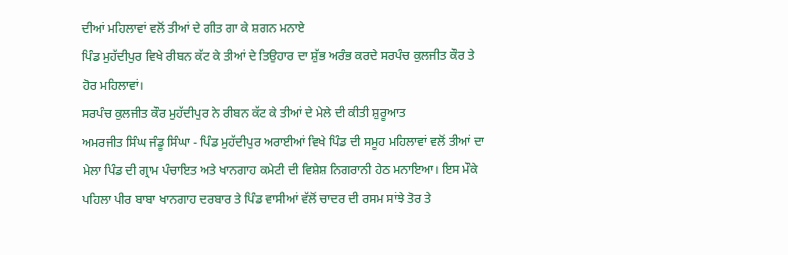ਦੀਆਂ ਮਹਿਲਾਵਾਂ ਵਲੋਂ ਤੀਆਂ ਦੇ ਗੀਤ ਗਾ ਕੇ ਸ਼ਗਨ ਮਨਾਏ
ਪਿੰਡ ਮੁਹੱਦੀਪੁਰ ਵਿਖੇ ਰੀਬਨ ਕੱਟ ਕੇ ਤੀਆਂ ਦੇ ਤਿਉਹਾਰ ਦਾ ਸ਼ੁੱਭ ਅਰੰਭ ਕਰਦੇ ਸਰਪੰਚ ਕੁਲਜੀਤ ਕੌਰ ਤੇ ਹੋਰ ਮਹਿਲਾਵਾਂ।
ਸਰਪੰਚ ਕੁਲਜੀਤ ਕੌਰ ਮੁਹੱਦੀਪੁਰ ਨੇ ਰੀਬਨ ਕੱਟ ਕੇ ਤੀਆਂ ਦੇ ਮੇਲੇ ਦੀ ਕੀਤੀ ਸ਼ੁਰੂਆਤ
ਅਮਰਜੀਤ ਸਿੰਘ ਜੰਡੂ ਸਿੰਘਾ - ਪਿੰਡ ਮੁਹੱਦੀਪੁਰ ਅਰਾਈਆਂ ਵਿਖੇ ਪਿੰਡ ਦੀ ਸਮੂਹ ਮਹਿਲਾਵਾਂ ਵਲੋਂ ਤੀਆਂ ਦਾ ਮੇਲਾ ਪਿੰਡ ਦੀ ਗ੍ਰਾਮ ਪੰਚਾਇਤ ਅਤੇ ਖਾਨਗਾਹ ਕਮੇਟੀ ਦੀ ਵਿਸ਼ੇਸ਼ ਨਿਗਰਾਨੀ ਹੇਠ ਮਨਾਇਆ। ਇਸ ਮੌਕੇ ਪਹਿਲਾ ਪੀਰ ਬਾਬਾ ਖਾਨਗਾਹ ਦਰਬਾਰ ਤੇ ਪਿੰਡ ਵਾਸੀਆਂ ਵੱਲੋਂ ਚਾਦਰ ਦੀ ਰਸਮ ਸਾਂਝੇ ਤੋਰ ਤੇ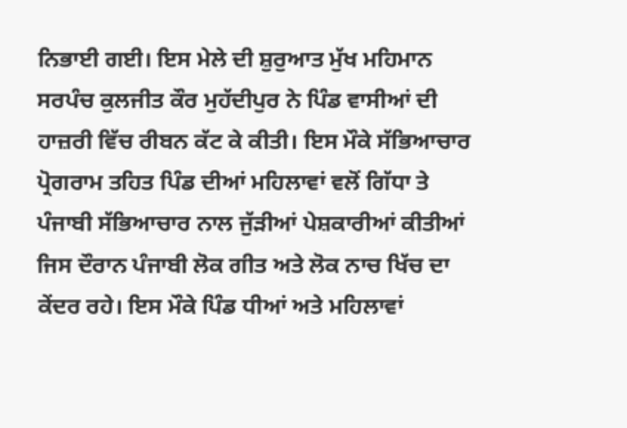ਨਿਭਾਈ ਗਈ। ਇਸ ਮੇਲੇ ਦੀ ਸ਼ੁਰੁਆਤ ਮੁੱਖ ਮਹਿਮਾਨ ਸਰਪੰਚ ਕੁਲਜੀਤ ਕੌਰ ਮੁਹੱਦੀਪੁਰ ਨੇ ਪਿੰਡ ਵਾਸੀਆਂ ਦੀ ਹਾਜ਼ਰੀ ਵਿੱਚ ਰੀਬਨ ਕੱਟ ਕੇ ਕੀਤੀ। ਇਸ ਮੌਕੇ ਸੱਭਿਆਚਾਰ ਪ੍ਰੋਗਰਾਮ ਤਹਿਤ ਪਿੰਡ ਦੀਆਂ ਮਹਿਲਾਵਾਂ ਵਲੋਂ ਗਿੱਧਾ ਤੇ ਪੰਜਾਬੀ ਸੱਭਿਆਚਾਰ ਨਾਲ ਜੁੱੜੀਆਂ ਪੇਸ਼ਕਾਰੀਆਂ ਕੀਤੀਆਂ ਜਿਸ ਦੌਰਾਨ ਪੰਜਾਬੀ ਲੋਕ ਗੀਤ ਅਤੇ ਲੋਕ ਨਾਚ ਖਿੱਚ ਦਾ ਕੇਂਦਰ ਰਹੇ। ਇਸ ਮੌਕੇ ਪਿੰਡ ਧੀਆਂ ਅਤੇ ਮਹਿਲਾਵਾਂ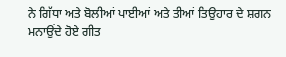ਨੇ ਗਿੱਧਾ ਅਤੇ ਬੋਲੀਆਂ ਪਾਈਆਂ ਅਤੇ ਤੀਆਂ ਤਿਉਹਾਰ ਦੇ ਸ਼ਗਨ ਮਨਾਉਂਦੇ ਹੋਏ ਗੀਤ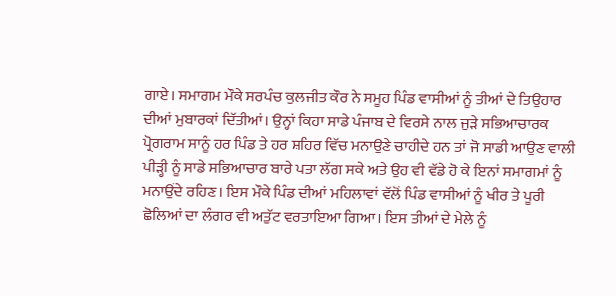ਗਾਏ। ਸਮਾਗਮ ਮੌਕੇ ਸਰਪੰਚ ਕੁਲਜੀਤ ਕੌਰ ਨੇ ਸਮੂਹ ਪਿੰਡ ਵਾਸੀਆਂ ਨੂੰ ਤੀਆਂ ਦੇ ਤਿਉਹਾਰ ਦੀਆਂ ਮੁਬਾਰਕਾਂ ਦਿੱਤੀਆਂ। ਉਨ੍ਹਾਂ ਕਿਹਾ ਸਾਡੇ ਪੰਜਾਬ ਦੇ ਵਿਰਸੇ ਨਾਲ ਜੁੜੇ ਸਭਿਆਚਾਰਕ ਪ੍ਰੋਗਰਾਮ ਸਾਨੂੰ ਹਰ ਪਿੰਡ ਤੇ ਹਰ ਸ਼ਹਿਰ ਵਿੱਚ ਮਨਾਉਣੇ ਚਾਹੀਦੇ ਹਨ ਤਾਂ ਜੋ ਸਾਡੀ ਆਉਣ ਵਾਲੀ ਪੀੜ੍ਹੀ ਨੂੰ ਸਾਡੇ ਸਭਿਆਚਾਰ ਬਾਰੇ ਪਤਾ ਲੱਗ ਸਕੇ ਅਤੇ ਉਹ ਵੀ ਵੱਡੇ ਹੋ ਕੇ ਇਨਾਂ ਸਮਾਗਮਾਂ ਨੂੰ ਮਨਾਉਂਦੇ ਰਹਿਣ। ਇਸ ਮੌਕੇ ਪਿੰਡ ਦੀਆਂ ਮਹਿਲਾਵਾਂ ਵੱਲੋਂ ਪਿੰਡ ਵਾਸੀਆਂ ਨੂੰ ਖੀਰ ਤੇ ਪੂਰੀ ਛੋਲਿਆਂ ਦਾ ਲੰਗਰ ਵੀ ਅਤੁੱਟ ਵਰਤਾਇਆ ਗਿਆ। ਇਸ ਤੀਆਂ ਦੇ ਮੇਲੇ ਨੂੰ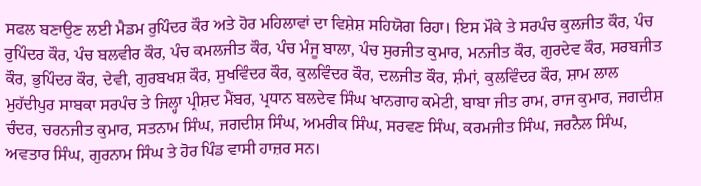ਸਫਲ ਬਣਾਉਣ ਲਈ ਮੈਡਮ ਰੁਪਿੰਦਰ ਕੌਰ ਅਤੇ ਹੋਰ ਮਹਿਲਾਵਾਂ ਦਾ ਵਿਸ਼ੇਸ਼ ਸਹਿਯੋਗ ਰਿਹਾ। ਇਸ ਮੌਕੇ ਤੇ ਸਰਪੰਚ ਕੁਲਜੀਤ ਕੌਰ, ਪੰਚ ਰੁਪਿੰਦਰ ਕੌਰ, ਪੰਚ ਬਲਵੀਰ ਕੌਰ, ਪੰਚ ਕਮਲਜੀਤ ਕੌਰ, ਪੰਚ ਮੰਜੂ ਬਾਲਾ, ਪੰਚ ਸੁਰਜੀਤ ਕੁਮਾਰ, ਮਨਜੀਤ ਕੌਰ, ਗੁਰਦੇਵ ਕੌਰ, ਸਰਬਜੀਤ ਕੌਰ, ਭੁਪਿੰਦਰ ਕੌਰ, ਦੇਵੀ, ਗੁਰਬਖਸ਼ ਕੌਰ, ਸੁਖਵਿੰਦਰ ਕੌਰ, ਕੁਲਵਿੰਦਰ ਕੌਰ, ਦਲਜੀਤ ਕੌਰ, ਸ਼ੰਮਾਂ, ਕੁਲਵਿੰਦਰ ਕੌਰ, ਸ਼ਾਮ ਲਾਲ ਮੁਹੱਦੀਪੁਰ ਸਾਬਕਾ ਸਰਪੰਚ ਤੇ ਜਿਲ੍ਹਾ ਪ੍ਰੀਸ਼ਦ ਮੈਂਬਰ, ਪ੍ਰਧਾਨ ਬਲਦੇਵ ਸਿੰਘ ਖਾਨਗਾਹ ਕਮੇਟੀ, ਬਾਬਾ ਜੀਤ ਰਾਮ, ਰਾਜ ਕੁਮਾਰ, ਜਗਦੀਸ਼ ਚੰਦਰ, ਚਰਨਜੀਤ ਕੁਮਾਰ, ਸਤਨਾਮ ਸਿੰਘ, ਜਗਦੀਸ਼ ਸਿੰਘ, ਅਮਰੀਕ ਸਿੰਘ, ਸਰਵਣ ਸਿੰਘ, ਕਰਮਜੀਤ ਸਿੰਘ, ਜਰਨੈਲ ਸਿੰਘ, ਅਵਤਾਰ ਸਿੰਘ, ਗੁਰਨਾਮ ਸਿੰਘ ਤੇ ਹੋਰ ਪਿੰਡ ਵਾਸੀ ਹਾਜ਼ਰ ਸਨ।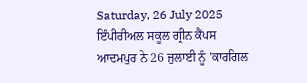Saturday, 26 July 2025
ਇੰਪੀਰੀਅਲ ਸਕੂਲ ਗ੍ਰੀਨ ਕੈਂਪਸ ਆਦਮਪੁਰ ਨੇ 26 ਜੁਲਾਈ ਨੂੰ ’ਕਾਰਗਿਲ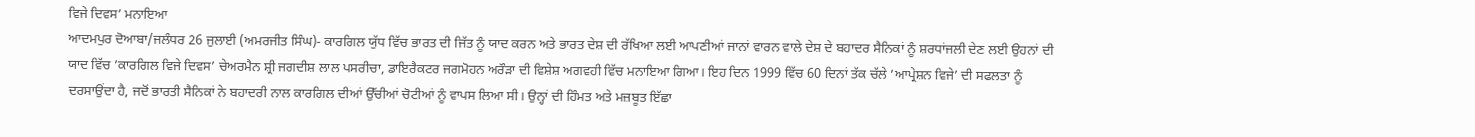ਵਿਜੇ ਦਿਵਸ’ ਮਨਾਇਆ
ਆਦਮਪੁਰ ਦੋਆਬਾ/ਜਲੰਧਰ 26 ਜੁਲਾਈ (ਅਮਰਜੀਤ ਸਿੰਘ)- ਕਾਰਗਿਲ ਯੁੱਧ ਵਿੱਚ ਭਾਰਤ ਦੀ ਜਿੱਤ ਨੂੰ ਯਾਦ ਕਰਨ ਅਤੇ ਭਾਰਤ ਦੇਸ਼ ਦੀ ਰੱਖਿਆ ਲਈ ਆਪਣੀਆਂ ਜਾਨਾਂ ਵਾਰਨ ਵਾਲੇ ਦੇਸ਼ ਦੇ ਬਹਾਦਰ ਸੈਨਿਕਾਂ ਨੂੰ ਸ਼ਰਧਾਂਜਲੀ ਦੇਣ ਲਈ ਉਹਨਾਂ ਦੀ ਯਾਦ ਵਿੱਚ ’ਕਾਰਗਿਲ ਵਿਜੇ ਦਿਵਸ’ ਚੇਅਰਮੈਨ ਸ਼੍ਰੀ ਜਗਦੀਸ਼ ਲਾਲ ਪਸਰੀਚਾ, ਡਾਇਰੈਕਟਰ ਜਗਮੋਹਨ ਅਰੌੜਾ ਦੀ ਵਿਸ਼ੇਸ਼ ਅਗਵਹੀ ਵਿੱਚ ਮਨਾਇਆ ਗਿਆ। ਇਹ ਦਿਨ 1999 ਵਿੱਚ 60 ਦਿਨਾਂ ਤੱਕ ਚੱਲੇ ’ਆਪ੍ਰੇਸ਼ਨ ਵਿਜੇ’ ਦੀ ਸਫਲਤਾ ਨੂੰ ਦਰਸਾਉਂਦਾ ਹੈ, ਜਦੋਂ ਭਾਰਤੀ ਸੈਨਿਕਾਂ ਨੇ ਬਹਾਦਰੀ ਨਾਲ ਕਾਰਗਿਲ ਦੀਆਂ ਉੱਚੀਆਂ ਚੋਟੀਆਂ ਨੂੰ ਵਾਪਸ ਲਿਆ ਸੀ। ਉਨ੍ਹਾਂ ਦੀ ਹਿੰਮਤ ਅਤੇ ਮਜ਼ਬੂਤ ਇੱਛਾ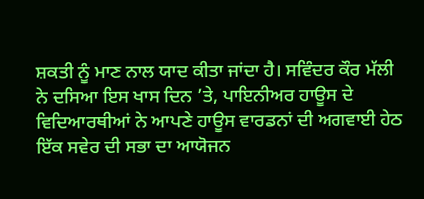ਸ਼ਕਤੀ ਨੂੰ ਮਾਣ ਨਾਲ ਯਾਦ ਕੀਤਾ ਜਾਂਦਾ ਹੈ। ਸਵਿੰਦਰ ਕੌਰ ਮੱਲੀ ਨੇ ਦਸਿਆ ਇਸ ਖਾਸ ਦਿਨ ’ਤੇ, ਪਾਇਨੀਅਰ ਹਾਊਸ ਦੇ ਵਿਦਿਆਰਥੀਆਂ ਨੇ ਆਪਣੇ ਹਾਊਸ ਵਾਰਡਨਾਂ ਦੀ ਅਗਵਾਈ ਹੇਠ ਇੱਕ ਸਵੇਰ ਦੀ ਸਭਾ ਦਾ ਆਯੋਜਨ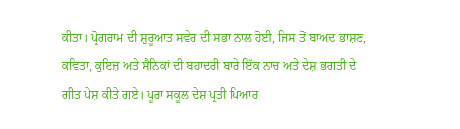ਕੀਤਾ। ਪ੍ਰੋਗਰਾਮ ਦੀ ਸ਼ੁਰੂਆਤ ਸਵੇਰ ਦੀ ਸਭਾ ਨਾਲ ਹੋਈ, ਜਿਸ ਤੋਂ ਬਾਅਦ ਭਾਸ਼ਣ, ਕਵਿਤਾ, ਕੁਇਜ਼ ਅਤੇ ਸੈਨਿਕਾਂ ਦੀ ਬਹਾਦਰੀ ਬਾਰੇ ਇੱਕ ਨਾਚ ਅਤੇ ਦੇਸ਼ ਭਗਤੀ ਦੇ ਗੀਤ ਪੇਸ਼ ਕੀਤੇ ਗਏ। ਪੂਰਾ ਸਕੂਲ ਦੇਸ਼ ਪ੍ਰਤੀ ਪਿਆਰ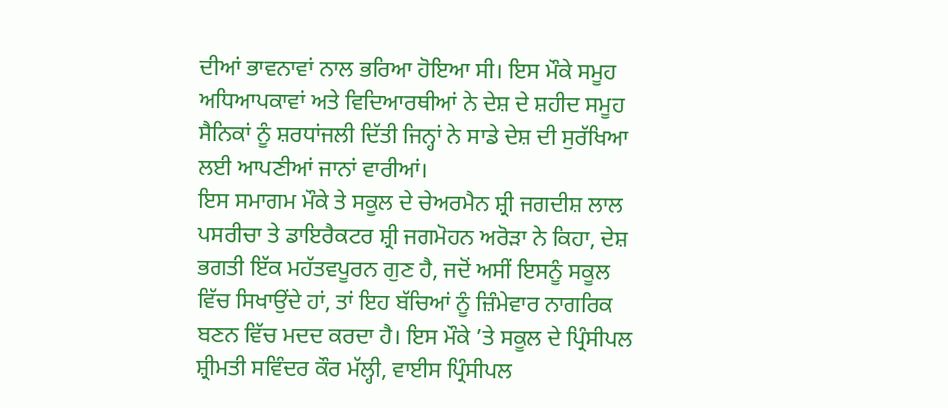ਦੀਆਂ ਭਾਵਨਾਵਾਂ ਨਾਲ ਭਰਿਆ ਹੋਇਆ ਸੀ। ਇਸ ਮੌਕੇ ਸਮੂਹ ਅਧਿਆਪਕਾਵਾਂ ਅਤੇ ਵਿਦਿਆਰਥੀਆਂ ਨੇ ਦੇਸ਼ ਦੇ ਸ਼ਹੀਦ ਸਮੂਹ ਸੈਨਿਕਾਂ ਨੂੰ ਸ਼ਰਧਾਂਜਲੀ ਦਿੱਤੀ ਜਿਨ੍ਹਾਂ ਨੇ ਸਾਡੇ ਦੇਸ਼ ਦੀ ਸੁਰੱਖਿਆ ਲਈ ਆਪਣੀਆਂ ਜਾਨਾਂ ਵਾਰੀਆਂ।
ਇਸ ਸਮਾਗਮ ਮੌਕੇ ਤੇ ਸਕੂਲ ਦੇ ਚੇਅਰਮੈਨ ਸ਼੍ਰੀ ਜਗਦੀਸ਼ ਲਾਲ ਪਸਰੀਚਾ ਤੇ ਡਾਇਰੈਕਟਰ ਸ਼੍ਰੀ ਜਗਮੋਹਨ ਅਰੋੜਾ ਨੇ ਕਿਹਾ, ਦੇਸ਼ ਭਗਤੀ ਇੱਕ ਮਹੱਤਵਪੂਰਨ ਗੁਣ ਹੈ, ਜਦੋਂ ਅਸੀਂ ਇਸਨੂੰ ਸਕੂਲ ਵਿੱਚ ਸਿਖਾਉਂਦੇ ਹਾਂ, ਤਾਂ ਇਹ ਬੱਚਿਆਂ ਨੂੰ ਜ਼ਿੰਮੇਵਾਰ ਨਾਗਰਿਕ ਬਣਨ ਵਿੱਚ ਮਦਦ ਕਰਦਾ ਹੈ। ਇਸ ਮੌਕੇ ’ਤੇ ਸਕੂਲ ਦੇ ਪ੍ਰਿੰਸੀਪਲ ਸ਼੍ਰੀਮਤੀ ਸਵਿੰਦਰ ਕੌਰ ਮੱਲ੍ਹੀ, ਵਾਈਸ ਪ੍ਰਿੰਸੀਪਲ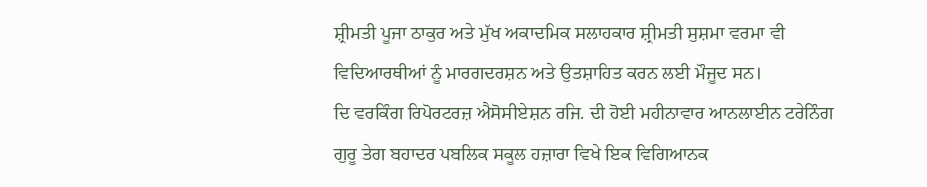ਸ਼੍ਰੀਮਤੀ ਪੂਜਾ ਠਾਕੁਰ ਅਤੇ ਮੁੱਖ ਅਕਾਦਮਿਕ ਸਲਾਹਕਾਰ ਸ਼੍ਰੀਮਤੀ ਸੁਸ਼ਮਾ ਵਰਮਾ ਵੀ ਵਿਦਿਆਰਥੀਆਂ ਨੂੰ ਮਾਰਗਦਰਸ਼ਨ ਅਤੇ ਉਤਸ਼ਾਹਿਤ ਕਰਨ ਲਈ ਮੌਜੂਦ ਸਨ।
ਦਿ ਵਰਕਿੰਗ ਰਿਪੋਰਟਰਜ਼ ਐਸੋਸੀਏਸ਼ਨ ਰਜਿ. ਦੀ ਹੋਈ ਮਹੀਨਾਵਾਰ ਆਨਲਾਈਨ ਟਰੇਨਿੰਗ
ਗੁਰੂ ਤੇਗ ਬਹਾਦਰ ਪਬਲਿਕ ਸਕੂਲ ਹਜ਼ਾਰਾ ਵਿਖੇ ਇਕ ਵਿਗਿਆਨਕ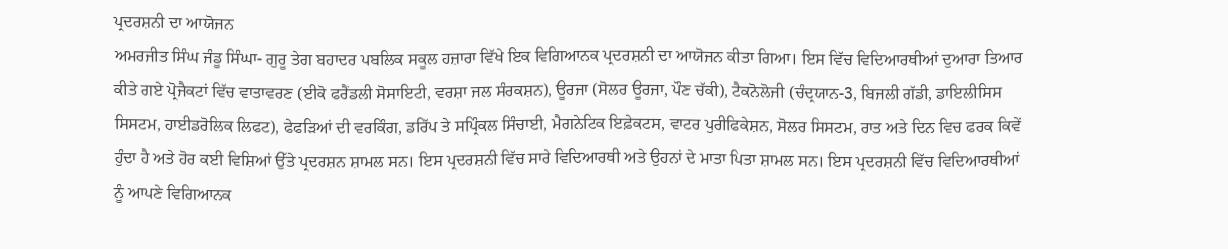ਪ੍ਰਦਰਸ਼ਨੀ ਦਾ ਆਯੋਜਨ
ਅਮਰਜੀਤ ਸਿੰਘ ਜੰਡੂ ਸਿੰਘਾ- ਗੁਰੂ ਤੇਗ ਬਹਾਦਰ ਪਬਲਿਕ ਸਕੂਲ ਹਜ਼ਾਰਾ ਵਿੱਖੇ ਇਕ ਵਿਗਿਆਨਕ ਪ੍ਰਦਰਸ਼ਨੀ ਦਾ ਆਯੋਜਨ ਕੀਤਾ ਗਿਆ। ਇਸ ਵਿੱਚ ਵਿਦਿਆਰਥੀਆਂ ਦੁਆਰਾ ਤਿਆਰ ਕੀਤੇ ਗਏ ਪ੍ਰੋਜੈਕਟਾਂ ਵਿੱਚ ਵਾਤਾਵਰਣ (ਈਕੋ ਫਰੈਂਡਲੀ ਸੋਸਾਇਟੀ, ਵਰਸ਼ਾ ਜਲ ਸੰਰਕਸ਼ਨ), ਊਰਜਾ (ਸੋਲਰ ਊਰਜਾ, ਪੌਣ ਚੱਕੀ), ਟੈਕਨੋਲੋਜੀ (ਚੰਦ੍ਰਯਾਨ-3, ਬਿਜਲੀ ਗੱਡੀ, ਡਾਇਲੀਸਿਸ ਸਿਸਟਮ, ਹਾਈਡਰੋਲਿਕ ਲਿਫਟ), ਫੇਫੜਿਆਂ ਦੀ ਵਰਕਿੰਗ, ਡਰਿੱਪ ਤੇ ਸਪ੍ਰਿੰਕਲ ਸਿੰਚਾਈ, ਮੈਗਨੇਟਿਕ ਇਫ਼ੇਕਟਸ, ਵਾਟਰ ਪੁਰੀਫਿਕੇਸ਼ਨ, ਸੋਲਰ ਸਿਸਟਮ, ਰਾਤ ਅਤੇ ਦਿਨ ਵਿਚ ਫਰਕ ਕਿਵੇਂ ਹੁੰਦਾ ਹੈ ਅਤੇ ਹੋਰ ਕਈ ਵਿਸ਼ਿਆਂ ਉੱਤੇ ਪ੍ਰਦਰਸ਼ਨ ਸ਼ਾਮਲ ਸਨ। ਇਸ ਪ੍ਰਦਰਸ਼ਨੀ ਵਿੱਚ ਸਾਰੇ ਵਿਦਿਆਰਥੀ ਅਤੇ ਉਹਨਾਂ ਦੇ ਮਾਤਾ ਪਿਤਾ ਸ਼ਾਮਲ ਸਨ। ਇਸ ਪ੍ਰਦਰਸ਼ਨੀ ਵਿੱਚ ਵਿਦਿਆਰਥੀਆਂ ਨੂੰ ਆਪਣੇ ਵਿਗਿਆਨਕ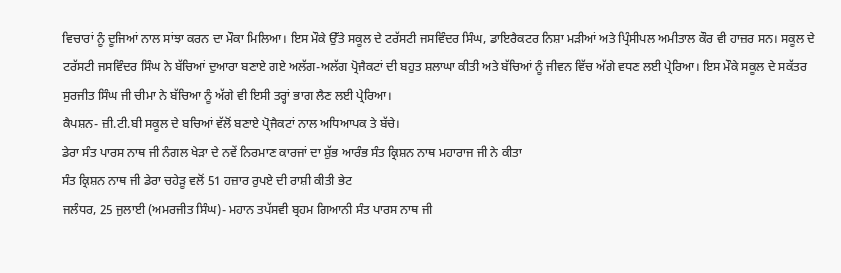ਵਿਚਾਰਾਂ ਨੂੰ ਦੂਜਿਆਂ ਨਾਲ ਸਾਂਝਾ ਕਰਨ ਦਾ ਮੌਕਾ ਮਿਲਿਆ। ਇਸ ਮੌਕੇ ਉੱਤੇ ਸਕੂਲ ਦੇ ਟਰੱਸਟੀ ਜਸਵਿੰਦਰ ਸਿੰਘ, ਡਾਇਰੈਕਟਰ ਨਿਸ਼ਾ ਮੜੀਆਂ ਅਤੇ ਪ੍ਰਿੰਸੀਪਲ ਅਮੀਤਾਲ ਕੌਰ ਵੀ ਹਾਜ਼ਰ ਸਨ। ਸਕੂਲ ਦੇ ਟਰੱਸਟੀ ਜਸਵਿੰਦਰ ਸਿੰਘ ਨੇ ਬੱਚਿਆਂ ਦੁਆਰਾ ਬਣਾਏ ਗਏ ਅਲੱਗ-ਅਲੱਗ ਪ੍ਰੋਜੈਕਟਾਂ ਦੀ ਬਹੁਤ ਸ਼ਲਾਘਾ ਕੀਤੀ ਅਤੇ ਬੱਚਿਆਂ ਨੂੰ ਜੀਵਨ ਵਿੱਚ ਅੱਗੇ ਵਧਣ ਲਈ ਪ੍ਰੇਰਿਆ। ਇਸ ਮੌਕੇ ਸਕੂਲ ਦੇ ਸਕੱਤਰ ਸੁਰਜੀਤ ਸਿੰਘ ਜੀ ਚੀਮਾ ਨੇ ਬੱਚਿਆ ਨੂੰ ਅੱਗੇ ਵੀ ਇਸੀ ਤਰ੍ਹਾਂ ਭਾਗ ਲੈਣ ਲਈ ਪ੍ਰੇਰਿਆ।
ਕੈਪਸ਼ਨ- ਜ਼ੀ.ਟੀ.ਬੀ ਸਕੂਲ ਦੇ ਬਚਿਆਂ ਵੱਲੋਂ ਬਣਾਏ ਪ੍ਰੋਜੈਕਟਾਂ ਨਾਲ ਅਧਿਆਪਕ ਤੇ ਬੱਚੇ।
ਡੇਰਾ ਸੰਤ ਪਾਰਸ ਨਾਥ ਜੀ ਨੰਗਲ ਖੇੜਾ ਦੇ ਨਵੇਂ ਨਿਰਮਾਣ ਕਾਰਜਾਂ ਦਾ ਸ਼ੁੱਭ ਆਰੰਭ ਸੰਤ ਕ੍ਰਿਸ਼ਨ ਨਾਥ ਮਹਾਰਾਜ ਜੀ ਨੇ ਕੀਤਾ
ਸੰਤ ਕ੍ਰਿਸ਼ਨ ਨਾਥ ਜੀ ਡੇਰਾ ਚਹੇੜੂ ਵਲੋਂ 51 ਹਜ਼ਾਰ ਰੁਪਏ ਦੀ ਰਾਸ਼ੀ ਕੀਤੀ ਭੇਟ
ਜਲੰਧਰ, 25 ਜੁਲਾਈ (ਅਮਰਜੀਤ ਸਿੰਘ)- ਮਹਾਨ ਤਪੱਸਵੀ ਬ੍ਰਹਮ ਗਿਆਨੀ ਸੰਤ ਪਾਰਸ ਨਾਥ ਜੀ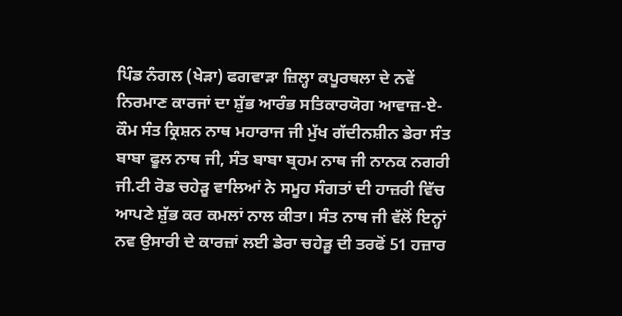ਪਿੰਡ ਨੰਗਲ (ਖੇੜਾ) ਫਗਵਾੜਾ ਜ਼ਿਲ੍ਹਾ ਕਪੂਰਥਲਾ ਦੇ ਨਵੇਂ ਨਿਰਮਾਣ ਕਾਰਜਾਂ ਦਾ ਸ਼ੁੱਭ ਆਰੰਭ ਸਤਿਕਾਰਯੋਗ ਆਵਾਜ਼-ਏ-ਕੌਮ ਸੰਤ ਕ੍ਰਿਸ਼ਨ ਨਾਥ ਮਹਾਰਾਜ ਜੀ ਮੁੱਖ ਗੱਦੀਨਸ਼ੀਨ ਡੇਰਾ ਸੰਤ ਬਾਬਾ ਫੂਲ ਨਾਥ ਜੀ, ਸੰਤ ਬਾਬਾ ਬ੍ਰਹਮ ਨਾਥ ਜੀ ਨਾਨਕ ਨਗਰੀ ਜੀ.ਟੀ ਰੋਡ ਚਹੇੜੂ ਵਾਲਿਆਂ ਨੇ ਸਮੂਹ ਸੰਗਤਾਂ ਦੀ ਹਾਜ਼ਰੀ ਵਿੱਚ ਆਪਣੇ ਸ਼ੁੱਭ ਕਰ ਕਮਲਾਂ ਨਾਲ ਕੀਤਾ। ਸੰਤ ਨਾਥ ਜੀ ਵੱਲੋਂ ਇਨ੍ਹਾਂ ਨਵ ਉਸਾਰੀ ਦੇ ਕਾਰਜ਼ਾਂ ਲਈ ਡੇਰਾ ਚਹੇੜੂ ਦੀ ਤਰਫੋਂ 51 ਹਜ਼ਾਰ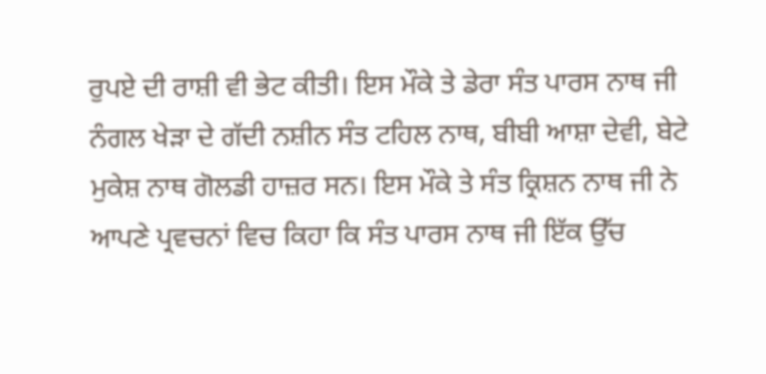ਰੁਪਏ ਦੀ ਰਾਸ਼ੀ ਵੀ ਭੇਟ ਕੀਤੀ। ਇਸ ਮੌਕੇ ਤੇ ਡੇਰਾ ਸੰਤ ਪਾਰਸ ਨਾਥ ਜੀ ਨੰਗਲ ਖੇੜਾ ਦੇ ਗੱਦੀ ਨਸ਼ੀਨ ਸੰਤ ਟਹਿਲ ਨਾਥ, ਬੀਬੀ ਆਸ਼ਾ ਦੇਵੀ, ਬੇਟੇ ਮੁਕੇਸ਼ ਨਾਥ ਗੋਲਡੀ ਹਾਜ਼ਰ ਸਨ। ਇਸ ਮੌਕੇ ਤੇ ਸੰਤ ਕ੍ਰਿਸ਼ਨ ਨਾਥ ਜੀ ਨੇ ਆਪਣੇ ਪ੍ਰਵਚਨਾਂ ਵਿਚ ਕਿਹਾ ਕਿ ਸੰਤ ਪਾਰਸ ਨਾਥ ਜੀ ਇੱਕ ਉੱਚ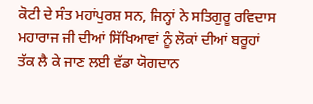ਕੋਟੀ ਦੇ ਸੰਤ ਮਹਾਂਪੁਰਸ਼ ਸਨ, ਜਿਨ੍ਹਾਂ ਨੇ ਸਤਿਗੁਰੂ ਰਵਿਦਾਸ ਮਹਾਰਾਜ ਜੀ ਦੀਆਂ ਸਿੱਖਿਆਵਾਂ ਨੂੰ ਲੋਕਾਂ ਦੀਆਂ ਬਰੂਹਾਂ ਤੱਕ ਲੈ ਕੇ ਜਾਣ ਲਈ ਵੱਡਾ ਯੋਗਦਾਨ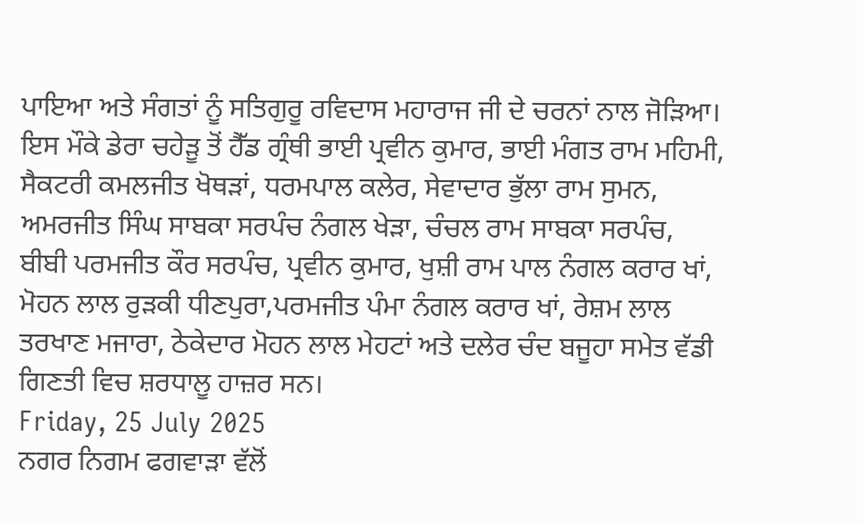ਪਾਇਆ ਅਤੇ ਸੰਗਤਾਂ ਨੂੰ ਸਤਿਗੁਰੂ ਰਵਿਦਾਸ ਮਹਾਰਾਜ ਜੀ ਦੇ ਚਰਨਾਂ ਨਾਲ ਜੋੜਿਆ।
ਇਸ ਮੌਕੇ ਡੇਰਾ ਚਹੇੜੂ ਤੋਂ ਹੈੱਡ ਗ੍ਰੰਥੀ ਭਾਈ ਪ੍ਰਵੀਨ ਕੁਮਾਰ, ਭਾਈ ਮੰਗਤ ਰਾਮ ਮਹਿਮੀ, ਸੈਕਟਰੀ ਕਮਲਜੀਤ ਖੋਥੜਾਂ, ਧਰਮਪਾਲ ਕਲੇਰ, ਸੇਵਾਦਾਰ ਭੁੱਲਾ ਰਾਮ ਸੁਮਨ, ਅਮਰਜੀਤ ਸਿੰਘ ਸਾਬਕਾ ਸਰਪੰਚ ਨੰਗਲ ਖੇੜਾ, ਚੰਚਲ ਰਾਮ ਸਾਬਕਾ ਸਰਪੰਚ, ਬੀਬੀ ਪਰਮਜੀਤ ਕੌਰ ਸਰਪੰਚ, ਪ੍ਰਵੀਨ ਕੁਮਾਰ, ਖੁਸ਼ੀ ਰਾਮ ਪਾਲ ਨੰਗਲ ਕਰਾਰ ਖਾਂ, ਮੋਹਨ ਲਾਲ ਰੁੜਕੀ ਧੀਣਪੁਰਾ,ਪਰਮਜੀਤ ਪੰਮਾ ਨੰਗਲ ਕਰਾਰ ਖਾਂ, ਰੇਸ਼ਮ ਲਾਲ ਤਰਖਾਣ ਮਜਾਰਾ, ਠੇਕੇਦਾਰ ਮੋਹਨ ਲਾਲ ਮੇਹਟਾਂ ਅਤੇ ਦਲੇਰ ਚੰਦ ਬਜੂਹਾ ਸਮੇਤ ਵੱਡੀ ਗਿਣਤੀ ਵਿਚ ਸ਼ਰਧਾਲੂ ਹਾਜ਼ਰ ਸਨ।
Friday, 25 July 2025
ਨਗਰ ਨਿਗਮ ਫਗਵਾੜਾ ਵੱਲੋਂ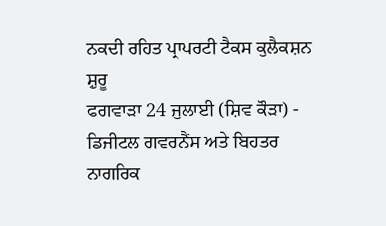ਨਕਦੀ ਰਹਿਤ ਪ੍ਰਾਪਰਟੀ ਟੈਕਸ ਕੁਲੈਕਸ਼ਨ ਸ਼ੁਰੂ
ਫਗਵਾੜਾ 24 ਜੁਲਾਈ (ਸ਼ਿਵ ਕੌੜਾ) - ਡਿਜੀਟਲ ਗਵਰਨੈਂਸ ਅਤੇ ਬਿਹਤਰ ਨਾਗਰਿਕ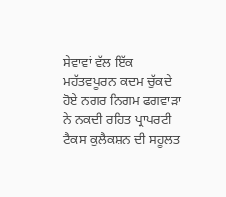ਸੇਵਾਵਾਂ ਵੱਲ ਇੱਕ ਮਹੱਤਵਪੂਰਨ ਕਦਮ ਚੁੱਕਦੇ ਹੋਏ ਨਗਰ ਨਿਗਮ ਫਗਵਾੜਾ ਨੇ ਨਕਦੀ ਰਹਿਤ ਪ੍ਰਾਪਰਟੀ ਟੈਕਸ ਕੁਲੈਕਸ਼ਨ ਦੀ ਸਹੂਲਤ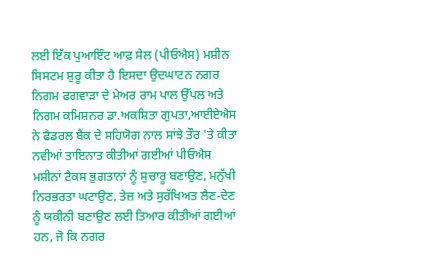ਲਈ ਇੱਕ ਪੁਆਇੰਟ ਆਫ਼ ਸੇਲ (ਪੀਓਐਸ) ਮਸ਼ੀਨ ਸਿਸਟਮ ਸ਼ੁਰੂ ਕੀਤਾ ਹੈ ਇਸਦਾ ਉਦਘਾਟਨ ਨਗਰ ਨਿਗਮ ਫਗਵਾੜਾ ਦੇ ਮੇਅਰ ਰਾਮ ਪਾਲ ਉੱਪਲ ਅਤੇ ਨਿਗਮ ਕਮਿਸ਼ਨਰ ਡਾ.ਅਕਸ਼ਿਤਾ ਗੁਪਤਾ,ਆਈਏਐਸ ਨੇ ਫੈਡਰਲ ਬੈਂਕ ਦੇ ਸਹਿਯੋਗ ਨਾਲ ਸਾਂਝੇ ਤੌਰ 'ਤੇ ਕੀਤਾ ਨਵੀਆਂ ਤਾਇਨਾਤ ਕੀਤੀਆਂ ਗਈਆਂ ਪੀਓਐਸ ਮਸ਼ੀਨਾਂ ਟੈਕਸ ਭੁਗਤਾਨਾਂ ਨੂੰ ਸੁਚਾਰੂ ਬਣਾਉਣ, ਮਨੁੱਖੀ ਨਿਰਭਰਤਾ ਘਟਾਉਣ, ਤੇਜ਼ ਅਤੇ ਸੁਰੱਖਿਅਤ ਲੈਣ-ਦੇਣ ਨੂੰ ਯਕੀਨੀ ਬਣਾਉਣ ਲਈ ਤਿਆਰ ਕੀਤੀਆਂ ਗਈਆਂ ਹਨ, ਜੋ ਕਿ ਨਗਰ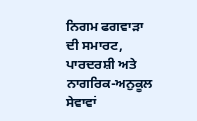ਨਿਗਮ ਫਗਵਾੜਾ ਦੀ ਸਮਾਰਟ, ਪਾਰਦਰਸ਼ੀ ਅਤੇ ਨਾਗਰਿਕ-ਅਨੁਕੂਲ ਸੇਵਾਵਾਂ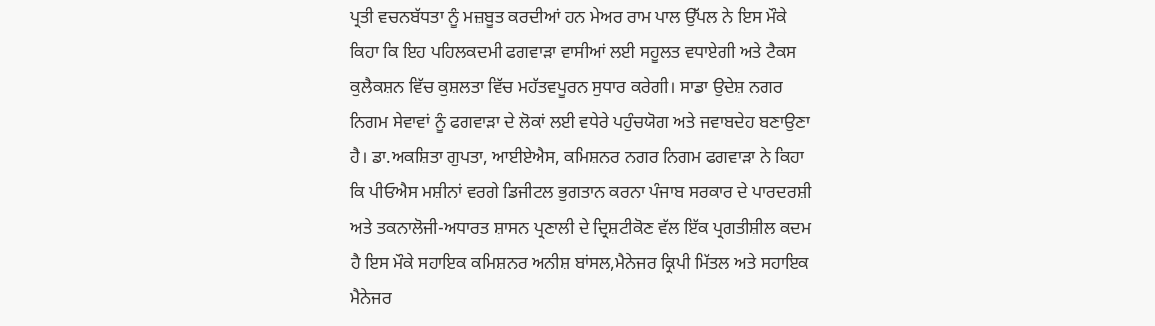ਪ੍ਰਤੀ ਵਚਨਬੱਧਤਾ ਨੂੰ ਮਜ਼ਬੂਤ ਕਰਦੀਆਂ ਹਨ ਮੇਅਰ ਰਾਮ ਪਾਲ ਉੱਪਲ ਨੇ ਇਸ ਮੌਕੇ ਕਿਹਾ ਕਿ ਇਹ ਪਹਿਲਕਦਮੀ ਫਗਵਾੜਾ ਵਾਸੀਆਂ ਲਈ ਸਹੂਲਤ ਵਧਾਏਗੀ ਅਤੇ ਟੈਕਸ ਕੁਲੈਕਸ਼ਨ ਵਿੱਚ ਕੁਸ਼ਲਤਾ ਵਿੱਚ ਮਹੱਤਵਪੂਰਨ ਸੁਧਾਰ ਕਰੇਗੀ। ਸਾਡਾ ਉਦੇਸ਼ ਨਗਰ ਨਿਗਮ ਸੇਵਾਵਾਂ ਨੂੰ ਫਗਵਾੜਾ ਦੇ ਲੋਕਾਂ ਲਈ ਵਧੇਰੇ ਪਹੁੰਚਯੋਗ ਅਤੇ ਜਵਾਬਦੇਹ ਬਣਾਉਣਾ ਹੈ। ਡਾ.ਅਕਸ਼ਿਤਾ ਗੁਪਤਾ, ਆਈਏਐਸ, ਕਮਿਸ਼ਨਰ ਨਗਰ ਨਿਗਮ ਫਗਵਾੜਾ ਨੇ ਕਿਹਾ ਕਿ ਪੀਓਐਸ ਮਸ਼ੀਨਾਂ ਵਰਗੇ ਡਿਜੀਟਲ ਭੁਗਤਾਨ ਕਰਨਾ ਪੰਜਾਬ ਸਰਕਾਰ ਦੇ ਪਾਰਦਰਸ਼ੀ ਅਤੇ ਤਕਨਾਲੋਜੀ-ਅਧਾਰਤ ਸ਼ਾਸਨ ਪ੍ਰਣਾਲੀ ਦੇ ਦ੍ਰਿਸ਼ਟੀਕੋਣ ਵੱਲ ਇੱਕ ਪ੍ਰਗਤੀਸ਼ੀਲ ਕਦਮ ਹੈ ਇਸ ਮੌਕੇ ਸਹਾਇਕ ਕਮਿਸ਼ਨਰ ਅਨੀਸ਼ ਬਾਂਸਲ,ਮੈਨੇਜਰ ਕ੍ਰਿਪੀ ਮਿੱਤਲ ਅਤੇ ਸਹਾਇਕ ਮੈਨੇਜਰ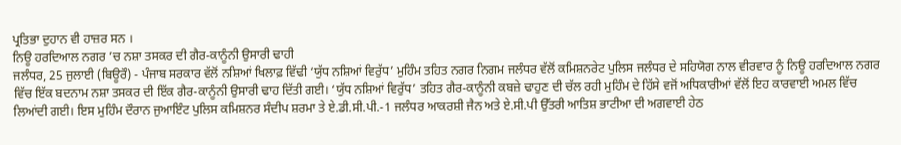ਪ੍ਰਤਿਭਾ ਦੁਹਾਨ ਵੀ ਹਾਜ਼ਰ ਸਨ ।
ਨਿਊ ਹਰਦਿਆਲ ਨਗਰ ’ਚ ਨਸ਼ਾ ਤਸਕਰ ਦੀ ਗੈਰ-ਕਾਨੂੰਨੀ ਉਸਾਰੀ ਢਾਹੀ
ਜਲੰਧਰ, 25 ਜੁਲਾਈ (ਬਿਊਰੌ) - ਪੰਜਾਬ ਸਰਕਾਰ ਵੱਲੋਂ ਨਸ਼ਿਆਂ ਖਿਲਾਫ਼ ਵਿੱਢੀ ‘ਯੁੱਧ ਨਸ਼ਿਆਂ ਵਿਰੁੱਧ’ ਮੁਹਿੰਮ ਤਹਿਤ ਨਗਰ ਨਿਗਮ ਜਲੰਧਰ ਵੱਲੋਂ ਕਮਿਸ਼ਨਰੇਟ ਪੁਲਿਸ ਜਲੰਧਰ ਦੇ ਸਹਿਯੋਗ ਨਾਲ ਵੀਰਵਾਰ ਨੂੰ ਨਿਊ ਹਰਦਿਆਲ ਨਗਰ ਵਿੱਚ ਇੱਕ ਬਦਨਾਮ ਨਸ਼ਾ ਤਸਕਰ ਦੀ ਇੱਕ ਗੈਰ-ਕਾਨੂੰਨੀ ਉਸਾਰੀ ਢਾਹ ਦਿੱਤੀ ਗਈ। ‘ਯੁੱਧ ਨਸ਼ਿਆਂ ਵਿਰੁੱਧ’ ਤਹਿਤ ਗੈਰ-ਕਾਨੂੰਨੀ ਕਬਜ਼ੇ ਢਾਹੁਣ ਦੀ ਚੱਲ ਰਹੀ ਮੁਹਿੰਮ ਦੇ ਹਿੱਸੇ ਵਜੋਂ ਅਧਿਕਾਰੀਆਂ ਵੱਲੋਂ ਇਹ ਕਾਰਵਾਈ ਅਮਲ ਵਿੱਚ ਲਿਆਂਦੀ ਗਈ। ਇਸ ਮੁਹਿੰਮ ਦੌਰਾਨ ਜੁਆਇੰਟ ਪੁਲਿਸ ਕਮਿਸ਼ਨਰ ਸੰਦੀਪ ਸ਼ਰਮਾ ਤੇ ਏ.ਡੀ.ਸੀ.ਪੀ.-1 ਜਲੰਧਰ ਆਕਰਸ਼ੀ ਜੈਨ ਅਤੇ ਏ.ਸੀ.ਪੀ ਉੱਤਰੀ ਆਤਿਸ਼ ਭਾਟੀਆ ਦੀ ਅਗਵਾਈ ਹੇਠ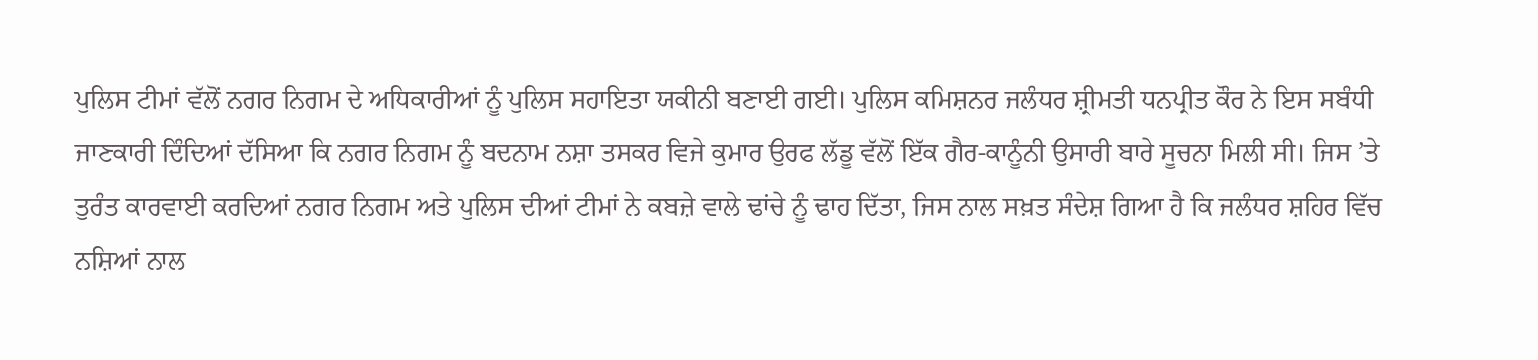ਪੁਲਿਸ ਟੀਮਾਂ ਵੱਲੋਂ ਨਗਰ ਨਿਗਮ ਦੇ ਅਧਿਕਾਰੀਆਂ ਨੂੰ ਪੁਲਿਸ ਸਹਾਇਤਾ ਯਕੀਨੀ ਬਣਾਈ ਗਈ। ਪੁਲਿਸ ਕਮਿਸ਼ਨਰ ਜਲੰਧਰ ਸ਼੍ਰੀਮਤੀ ਧਨਪ੍ਰੀਤ ਕੌਰ ਨੇ ਇਸ ਸਬੰਧੀ ਜਾਣਕਾਰੀ ਦਿੰਦਿਆਂ ਦੱਸਿਆ ਕਿ ਨਗਰ ਨਿਗਮ ਨੂੰ ਬਦਨਾਮ ਨਸ਼ਾ ਤਸਕਰ ਵਿਜੇ ਕੁਮਾਰ ਉਰਫ ਲੱਡੂ ਵੱਲੋਂ ਇੱਕ ਗੈਰ-ਕਾਨੂੰਨੀ ਉਸਾਰੀ ਬਾਰੇ ਸੂਚਨਾ ਮਿਲੀ ਸੀ। ਜਿਸ ’ਤੇ ਤੁਰੰਤ ਕਾਰਵਾਈ ਕਰਦਿਆਂ ਨਗਰ ਨਿਗਮ ਅਤੇ ਪੁਲਿਸ ਦੀਆਂ ਟੀਮਾਂ ਨੇ ਕਬਜ਼ੇ ਵਾਲੇ ਢਾਂਚੇ ਨੂੰ ਢਾਹ ਦਿੱਤਾ, ਜਿਸ ਨਾਲ ਸਖ਼ਤ ਸੰਦੇਸ਼ ਗਿਆ ਹੈ ਕਿ ਜਲੰਧਰ ਸ਼ਹਿਰ ਵਿੱਚ ਨਸ਼ਿਆਂ ਨਾਲ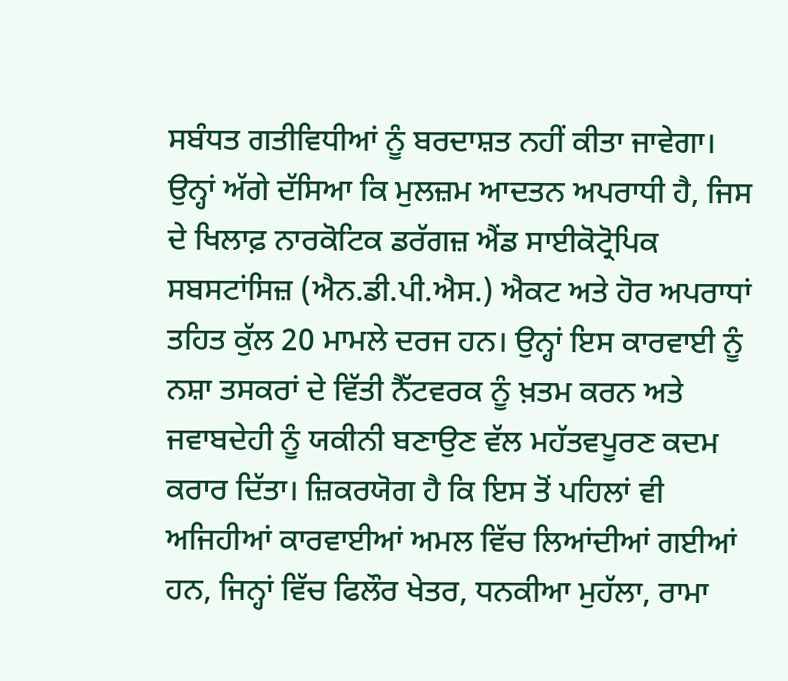ਸਬੰਧਤ ਗਤੀਵਿਧੀਆਂ ਨੂੰ ਬਰਦਾਸ਼ਤ ਨਹੀਂ ਕੀਤਾ ਜਾਵੇਗਾ। ਉਨ੍ਹਾਂ ਅੱਗੇ ਦੱਸਿਆ ਕਿ ਮੁਲਜ਼ਮ ਆਦਤਨ ਅਪਰਾਧੀ ਹੈ, ਜਿਸ ਦੇ ਖਿਲਾਫ਼ ਨਾਰਕੋਟਿਕ ਡਰੱਗਜ਼ ਐਂਡ ਸਾਈਕੋਟ੍ਰੋਪਿਕ ਸਬਸਟਾਂਸਿਜ਼ (ਐਨ.ਡੀ.ਪੀ.ਐਸ.) ਐਕਟ ਅਤੇ ਹੋਰ ਅਪਰਾਧਾਂ ਤਹਿਤ ਕੁੱਲ 20 ਮਾਮਲੇ ਦਰਜ ਹਨ। ਉਨ੍ਹਾਂ ਇਸ ਕਾਰਵਾਈ ਨੂੰ ਨਸ਼ਾ ਤਸਕਰਾਂ ਦੇ ਵਿੱਤੀ ਨੈੱਟਵਰਕ ਨੂੰ ਖ਼ਤਮ ਕਰਨ ਅਤੇ ਜਵਾਬਦੇਹੀ ਨੂੰ ਯਕੀਨੀ ਬਣਾਉਣ ਵੱਲ ਮਹੱਤਵਪੂਰਣ ਕਦਮ ਕਰਾਰ ਦਿੱਤਾ। ਜ਼ਿਕਰਯੋਗ ਹੈ ਕਿ ਇਸ ਤੋਂ ਪਹਿਲਾਂ ਵੀ ਅਜਿਹੀਆਂ ਕਾਰਵਾਈਆਂ ਅਮਲ ਵਿੱਚ ਲਿਆਂਦੀਆਂ ਗਈਆਂ ਹਨ, ਜਿਨ੍ਹਾਂ ਵਿੱਚ ਫਿਲੌਰ ਖੇਤਰ, ਧਨਕੀਆ ਮੁਹੱਲਾ, ਰਾਮਾ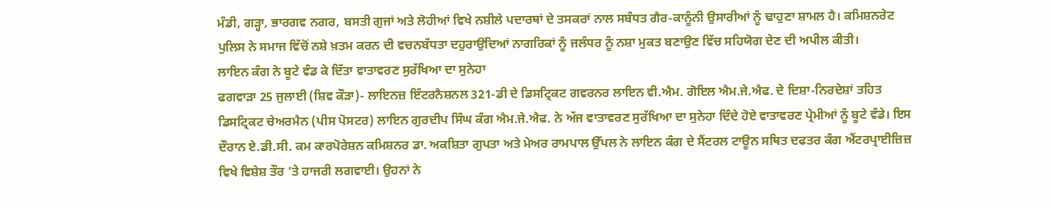ਮੰਡੀ, ਗੜ੍ਹਾ, ਭਾਰਗਵ ਨਗਰ, ਬਸਤੀ ਗੁਜਾਂ ਅਤੇ ਲੋਹੀਆਂ ਵਿਖੇ ਨਸ਼ੀਲੇ ਪਦਾਰਥਾਂ ਦੇ ਤਸਕਰਾਂ ਨਾਲ ਸਬੰਧਤ ਗੈਰ-ਕਾਨੂੰਨੀ ਉਸਾਰੀਆਂ ਨੂੰ ਢਾਹੁਣਾ ਸ਼ਾਮਲ ਹੈ। ਕਮਿਸ਼ਨਰੇਟ ਪੁਲਿਸ ਨੇ ਸਮਾਜ ਵਿੱਚੋਂ ਨਸ਼ੇ ਖ਼ਤਮ ਕਰਨ ਦੀ ਵਚਨਬੱਧਤਾ ਦਹੁਰਾਉਂਦਿਆਂ ਨਾਗਰਿਕਾਂ ਨੂੰ ਜਲੰਧਰ ਨੂੰ ਨਸ਼ਾ ਮੁਕਤ ਬਣਾਉਣ ਵਿੱਚ ਸਹਿਯੋਗ ਦੇਣ ਦੀ ਅਪੀਲ ਕੀਤੀ।
ਲਾਇਨ ਕੰਗ ਨੇ ਬੂਟੇ ਵੰਡ ਕੇ ਦਿੱਤਾ ਵਾਤਾਵਰਣ ਸੁਰੱਖਿਆ ਦਾ ਸੁਨੇਹਾ
ਫਗਵਾੜਾ 25 ਜੁਲਾਈ (ਸ਼ਿਵ ਕੌੜਾ)- ਲਾਇਨਜ਼ ਇੰਟਰਨੈਸ਼ਨਲ 321-ਡੀ ਦੇ ਡਿਸਟ੍ਰਿਕਟ ਗਵਰਨਰ ਲਾਇਨ ਵੀ.ਐਮ. ਗੋਇਲ ਐਮ.ਜੇ.ਐਫ. ਦੇ ਦਿਸ਼ਾ-ਨਿਰਦੇਸ਼ਾਂ ਤਹਿਤ ਡਿਸਟ੍ਰਿਕਟ ਚੇਅਰਮੈਨ (ਪੀਸ ਪੋਸਟਰ) ਲਾਇਨ ਗੁਰਦੀਪ ਸਿੰਘ ਕੰਗ ਐਮ.ਜੇ.ਐਫ. ਨੇ ਅੱਜ ਵਾਤਾਵਰਣ ਸੁਰੱਖਿਆ ਦਾ ਸੁਨੇਹਾ ਦਿੰਦੇ ਹੋਏ ਵਾਤਾਵਰਣ ਪ੍ਰੇਮੀਆਂ ਨੂੰ ਬੂਟੇ ਵੰਡੇ। ਇਸ ਦੌਰਾਨ ਏ.ਡੀ.ਸੀ. ਕਮ ਕਾਰਪੋਰੇਸ਼ਨ ਕਮਿਸ਼ਨਰ ਡਾ. ਅਕਸ਼ਿਤਾ ਗੁਪਤਾ ਅਤੇ ਮੇਅਰ ਰਾਮਪਾਲ ਉੱਪਲ ਨੇ ਲਾਇਨ ਕੰਗ ਦੇ ਸੈਂਟਰਲ ਟਾਊਨ ਸਥਿਤ ਦਫਤਰ ਕੰਗ ਐਂਟਰਪ੍ਰਾਈਜ਼ਿਜ਼ ਵਿਖੇ ਵਿਸ਼ੇਸ਼ ਤੌਰ ’ਤੇ ਹਾਜਰੀ ਲਗਵਾਈ। ਉਹਨਾਂ ਨੇ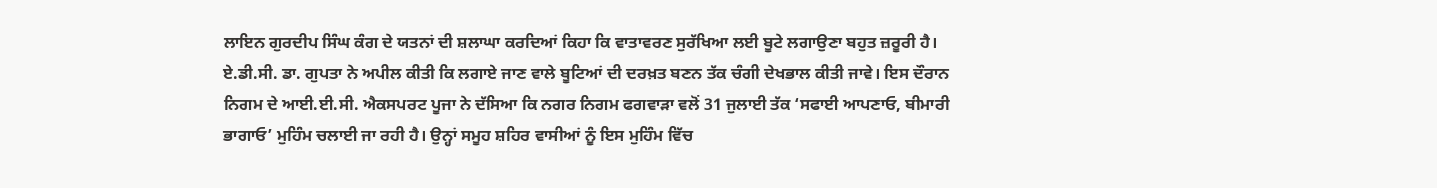ਲਾਇਨ ਗੁਰਦੀਪ ਸਿੰਘ ਕੰਗ ਦੇ ਯਤਨਾਂ ਦੀ ਸ਼ਲਾਘਾ ਕਰਦਿਆਂ ਕਿਹਾ ਕਿ ਵਾਤਾਵਰਣ ਸੁਰੱਖਿਆ ਲਈ ਬੂਟੇ ਲਗਾਉਣਾ ਬਹੁਤ ਜ਼ਰੂਰੀ ਹੈ। ਏ.ਡੀ.ਸੀ. ਡਾ. ਗੁਪਤਾ ਨੇ ਅਪੀਲ ਕੀਤੀ ਕਿ ਲਗਾਏ ਜਾਣ ਵਾਲੇ ਬੂਟਿਆਂ ਦੀ ਦਰਖ਼ਤ ਬਣਨ ਤੱਕ ਚੰਗੀ ਦੇਖਭਾਲ ਕੀਤੀ ਜਾਵੇ। ਇਸ ਦੌਰਾਨ ਨਿਗਮ ਦੇ ਆਈ.ਈ.ਸੀ. ਐਕਸਪਰਟ ਪੂਜਾ ਨੇ ਦੱਸਿਆ ਕਿ ਨਗਰ ਨਿਗਮ ਫਗਵਾੜਾ ਵਲੋਂ 31 ਜੁਲਾਈ ਤੱਕ ‘ਸਫਾਈ ਆਪਣਾਓ, ਬੀਮਾਰੀ ਭਾਗਾਓ’ ਮੁਹਿੰਮ ਚਲਾਈ ਜਾ ਰਹੀ ਹੈ। ਉਨ੍ਹਾਂ ਸਮੂਹ ਸ਼ਹਿਰ ਵਾਸੀਆਂ ਨੂੰ ਇਸ ਮੁਹਿੰਮ ਵਿੱਚ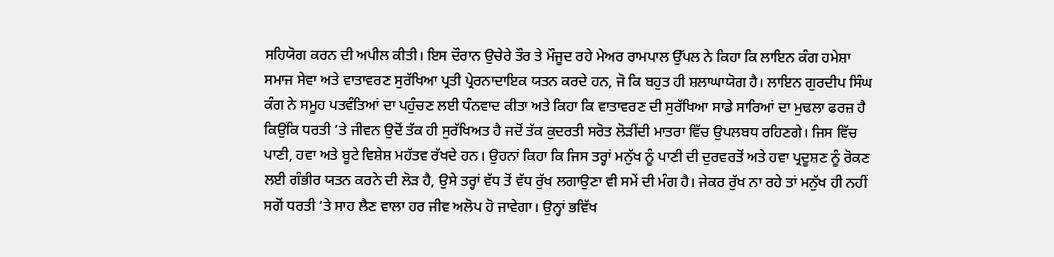ਸਹਿਯੋਗ ਕਰਨ ਦੀ ਅਪੀਲ ਕੀਤੀ। ਇਸ ਦੌਰਾਨ ਉਚੇਰੇ ਤੌਰ ਤੇ ਮੌਜੂਦ ਰਹੇ ਮੇਅਰ ਰਾਮਪਾਲ ਉੱਪਲ ਨੇ ਕਿਹਾ ਕਿ ਲਾਇਨ ਕੰਗ ਹਮੇਸ਼ਾ ਸਮਾਜ ਸੇਵਾ ਅਤੇ ਵਾਤਾਵਰਣ ਸੁਰੱਖਿਆ ਪ੍ਰਤੀ ਪ੍ਰੇਰਨਾਦਾਇਕ ਯਤਨ ਕਰਦੇ ਹਨ, ਜੋ ਕਿ ਬਹੁਤ ਹੀ ਸ਼ਲਾਘਾਯੋਗ ਹੈ। ਲਾਇਨ ਗੁਰਦੀਪ ਸਿੰਘ ਕੰਗ ਨੇ ਸਮੂਹ ਪਤਵੰਤਿਆਂ ਦਾ ਪਹੁੰਚਣ ਲਈ ਧੰਨਵਾਦ ਕੀਤਾ ਅਤੇ ਕਿਹਾ ਕਿ ਵਾਤਾਵਰਣ ਦੀ ਸੁਰੱਖਿਆ ਸਾਡੇ ਸਾਰਿਆਂ ਦਾ ਮੁਢਲਾ ਫਰਜ਼ ਹੈ ਕਿਉਂਕਿ ਧਰਤੀ ’ਤੇ ਜੀਵਨ ਉਦੋਂ ਤੱਕ ਹੀ ਸੁਰੱਖਿਅਤ ਹੈ ਜਦੋਂ ਤੱਕ ਕੁਦਰਤੀ ਸਰੋਤ ਲੋੜੀਂਦੀ ਮਾਤਰਾ ਵਿੱਚ ਉਪਲਬਧ ਰਹਿਣਗੇ। ਜਿਸ ਵਿੱਚ ਪਾਣੀ, ਹਵਾ ਅਤੇ ਬੂਟੇ ਵਿਸ਼ੇਸ਼ ਮਹੱਤਵ ਰੱਖਦੇ ਹਨ। ਉਹਨਾਂ ਕਿਹਾ ਕਿ ਜਿਸ ਤਰ੍ਹਾਂ ਮਨੁੱਖ ਨੂੰ ਪਾਣੀ ਦੀ ਦੁਰਵਰਤੋਂ ਅਤੇ ਹਵਾ ਪ੍ਰਦੂਸ਼ਣ ਨੂੰ ਰੋਕਣ ਲਈ ਗੰਭੀਰ ਯਤਨ ਕਰਨੇ ਦੀ ਲੋੜ ਹੈ, ਉਸੇ ਤਰ੍ਹਾਂ ਵੱਧ ਤੋਂ ਵੱਧ ਰੁੱਖ ਲਗਾਉਣਾ ਵੀ ਸਮੇਂ ਦੀ ਮੰਗ ਹੈ। ਜੇਕਰ ਰੁੱਖ ਨਾ ਰਹੇ ਤਾਂ ਮਨੁੱਖ ਹੀ ਨਹੀਂ ਸਗੋਂ ਧਰਤੀ ’ਤੇ ਸਾਹ ਲੈਣ ਵਾਲਾ ਹਰ ਜੀਵ ਅਲੋਪ ਹੋ ਜਾਵੇਗਾ। ਉਨ੍ਹਾਂ ਭਵਿੱਖ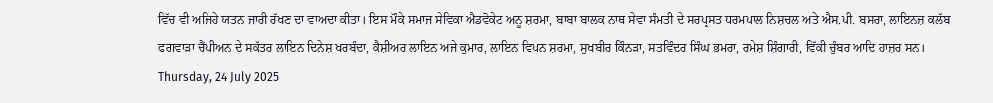ਵਿੱਚ ਵੀ ਅਜਿਹੇ ਯਤਨ ਜਾਰੀ ਰੱਖਣ ਦਾ ਵਾਅਦਾ ਕੀਤਾ। ਇਸ ਮੌਕੇ ਸਮਾਜ ਸੇਵਿਕਾ ਐਡਵੋਕੇਟ ਅਨੂ ਸ਼ਰਮਾ, ਬਾਬਾ ਬਾਲਕ ਨਾਥ ਸੇਵਾ ਸੰਮਤੀ ਦੇ ਸਰਪ੍ਰਸਤ ਧਰਮਪਾਲ ਨਿਸ਼ਚਲ ਅਤੇ ਐਸ.ਪੀ. ਬਸਰਾ, ਲਾਇਨਜ਼ ਕਲੱਬ ਫਗਵਾੜਾ ਚੈਂਪੀਅਨ ਦੇ ਸਕੱਤਰ ਲਾਇਨ ਦਿਨੇਸ਼ ਖਰਬੰਦਾ, ਕੈਸ਼ੀਅਰ ਲਾਇਨ ਅਜੇ ਕੁਮਾਰ, ਲਾਇਨ ਵਿਪਨ ਸ਼ਰਮਾ, ਸੁਖਬੀਰ ਕਿੰਨੜਾ, ਸਤਵਿੰਦਰ ਸਿੰਘ ਭਮਰਾ, ਰਮੇਸ਼ ਸ਼ਿੰਗਾਰੀ, ਵਿੱਕੀ ਚੁੰਬਰ ਆਦਿ ਹਾਜ਼ਰ ਸਨ।
Thursday, 24 July 2025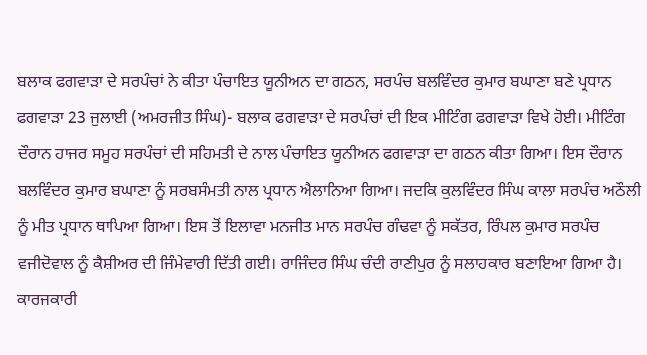ਬਲਾਕ ਫਗਵਾੜਾ ਦੇ ਸਰਪੰਚਾਂ ਨੇ ਕੀਤਾ ਪੰਚਾਇਤ ਯੂਨੀਅਨ ਦਾ ਗਠਨ, ਸਰਪੰਚ ਬਲਵਿੰਦਰ ਕੁਮਾਰ ਬਘਾਣਾ ਬਣੇ ਪ੍ਰਧਾਨ
ਫਗਵਾੜਾ 23 ਜੁਲਾਈ (ਅਮਰਜੀਤ ਸਿੰਘ)- ਬਲਾਕ ਫਗਵਾੜਾ ਦੇ ਸਰਪੰਚਾਂ ਦੀ ਇਕ ਮੀਟਿੰਗ ਫਗਵਾੜਾ ਵਿਖੇ ਹੋਈ। ਮੀਟਿੰਗ ਦੌਰਾਨ ਹਾਜਰ ਸਮੂਹ ਸਰਪੰਚਾਂ ਦੀ ਸਹਿਮਤੀ ਦੇ ਨਾਲ ਪੰਚਾਇਤ ਯੂਨੀਅਨ ਫਗਵਾੜਾ ਦਾ ਗਠਨ ਕੀਤਾ ਗਿਆ। ਇਸ ਦੌਰਾਨ ਬਲਵਿੰਦਰ ਕੁਮਾਰ ਬਘਾਣਾ ਨੂੰ ਸਰਬਸੰਮਤੀ ਨਾਲ ਪ੍ਰਧਾਨ ਐਲਾਨਿਆ ਗਿਆ। ਜਦਕਿ ਕੁਲਵਿੰਦਰ ਸਿੰਘ ਕਾਲਾ ਸਰਪੰਚ ਅਠੌਲੀ ਨੂੰ ਮੀਤ ਪ੍ਰਧਾਨ ਥਾਪਿਆ ਗਿਆ। ਇਸ ਤੋਂ ਇਲਾਵਾ ਮਨਜੀਤ ਮਾਨ ਸਰਪੰਚ ਗੰਢਵਾ ਨੂੰ ਸਕੱਤਰ, ਰਿੰਪਲ ਕੁਮਾਰ ਸਰਪੰਚ ਵਜੀਦੋਵਾਲ ਨੂੰ ਕੈਸ਼ੀਅਰ ਦੀ ਜਿੰਮੇਵਾਰੀ ਦਿੱਤੀ ਗਈ। ਰਾਜਿੰਦਰ ਸਿੰਘ ਚੰਦੀ ਰਾਣੀਪੁਰ ਨੂੰ ਸਲਾਹਕਾਰ ਬਣਾਇਆ ਗਿਆ ਹੈ। ਕਾਰਜਕਾਰੀ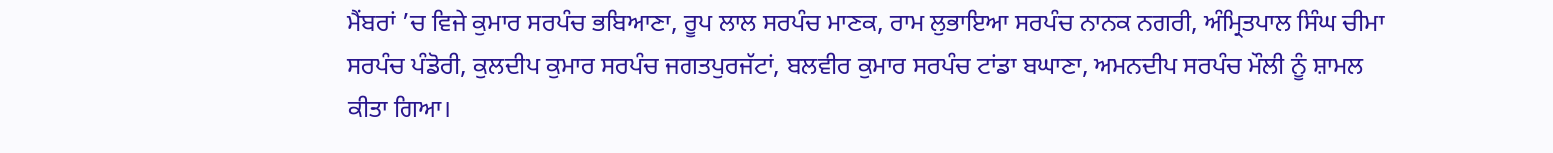ਮੈਂਬਰਾਂ ’ਚ ਵਿਜੇ ਕੁਮਾਰ ਸਰਪੰਚ ਭਬਿਆਣਾ, ਰੂਪ ਲਾਲ ਸਰਪੰਚ ਮਾਣਕ, ਰਾਮ ਲੁਭਾਇਆ ਸਰਪੰਚ ਨਾਨਕ ਨਗਰੀ, ਅੰਮ੍ਰਿਤਪਾਲ ਸਿੰਘ ਚੀਮਾ ਸਰਪੰਚ ਪੰਡੋਰੀ, ਕੁਲਦੀਪ ਕੁਮਾਰ ਸਰਪੰਚ ਜਗਤਪੁਰਜੱਟਾਂ, ਬਲਵੀਰ ਕੁਮਾਰ ਸਰਪੰਚ ਟਾਂਡਾ ਬਘਾਣਾ, ਅਮਨਦੀਪ ਸਰਪੰਚ ਮੌਲੀ ਨੂੰ ਸ਼ਾਮਲ ਕੀਤਾ ਗਿਆ।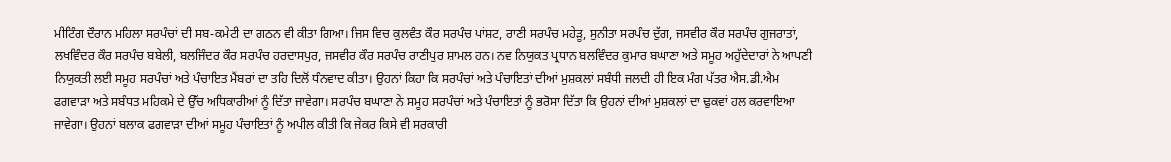ਮੀਟਿੰਗ ਦੌਰਾਨ ਮਹਿਲਾ ਸਰਪੰਚਾਂ ਦੀ ਸਬ-ਕਮੇਟੀ ਦਾ ਗਠਨ ਵੀ ਕੀਤਾ ਗਿਆ। ਜਿਸ ਵਿਚ ਕੁਲਵੰਤ ਕੌਰ ਸਰਪੰਚ ਪਾਂਸ਼ਟ, ਰਾਣੀ ਸਰਪੰਚ ਮਹੇੜੂ, ਸੁਨੀਤਾ ਸਰਪੰਚ ਦੁੱਗ, ਜਸਵੀਰ ਕੌਰ ਸਰਪੰਚ ਗੁਜਰਾਤਾਂ, ਲਖਵਿੰਦਰ ਕੌਰ ਸਰਪੰਚ ਬਬੇਲੀ, ਬਲਜਿੰਦਰ ਕੌਰ ਸਰਪੰਚ ਹਰਦਾਸਪੁਰ, ਜਸਵੀਰ ਕੌਰ ਸਰਪੰਚ ਰਾਣੀਪੁਰ ਸ਼ਾਮਲ ਹਨ। ਨਵ ਨਿਯੁਕਤ ਪ੍ਰਧਾਨ ਬਲਵਿੰਦਰ ਕੁਮਾਰ ਬਘਾਣਾ ਅਤੇ ਸਮੂਹ ਅਹੁੱਦੇਦਾਰਾਂ ਨੇ ਆਪਣੀ ਨਿਯੁਕਤੀ ਲਈ ਸਮੂਹ ਸਰਪੰਚਾਂ ਅਤੇ ਪੰਚਾਇਤ ਮੈਂਬਰਾਂ ਦਾ ਤਹਿ ਦਿਲੋਂ ਧੰਨਵਾਦ ਕੀਤਾ। ਉਹਨਾਂ ਕਿਹਾ ਕਿ ਸਰਪੰਚਾਂ ਅਤੇ ਪੰਚਾਇਤਾਂ ਦੀਆਂ ਮੁਸ਼ਕਲਾਂ ਸਬੰਧੀ ਜਲਦੀ ਹੀ ਇਕ ਮੰਗ ਪੱਤਰ ਐਸ.ਡੀ.ਐਮ ਫਗਵਾੜਾ ਅਤੇ ਸਬੰਧਤ ਮਹਿਕਮੇ ਦੇ ਉੱਚ ਅਧਿਕਾਰੀਆਂ ਨੂੰ ਦਿੱਤਾ ਜਾਵੇਗਾ। ਸਰਪੰਚ ਬਘਾਣਾ ਨੇ ਸਮੂਹ ਸਰਪੰਚਾਂ ਅਤੇ ਪੰਚਾਇਤਾਂ ਨੂੰ ਭਰੋਸਾ ਦਿੱਤਾ ਕਿ ਉਹਨਾਂ ਦੀਆਂ ਮੁਸ਼ਕਲਾਂ ਦਾ ਢੁਕਵਾਂ ਹਲ ਕਰਵਾਇਆ ਜਾਵੇਗਾ। ਉਹਨਾਂ ਬਲਾਕ ਫਗਵਾੜਾ ਦੀਆਂ ਸਮੂਹ ਪੰਚਾਇਤਾਂ ਨੂੰ ਅਪੀਲ ਕੀਤੀ ਕਿ ਜੇਕਰ ਕਿਸੇ ਵੀ ਸਰਕਾਰੀ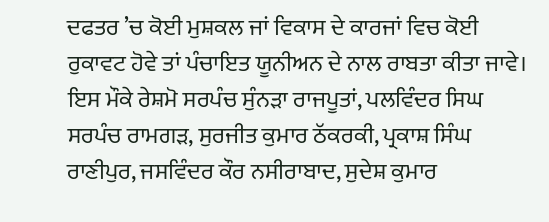ਦਫਤਰ ’ਚ ਕੋਈ ਮੁਸ਼ਕਲ ਜਾਂ ਵਿਕਾਸ ਦੇ ਕਾਰਜਾਂ ਵਿਚ ਕੋਈ ਰੁਕਾਵਟ ਹੋਵੇ ਤਾਂ ਪੰਚਾਇਤ ਯੂਨੀਅਨ ਦੇ ਨਾਲ ਰਾਬਤਾ ਕੀਤਾ ਜਾਵੇ। ਇਸ ਮੌਕੇ ਰੇਸ਼ਮੋ ਸਰਪੰਚ ਸੁੰਨੜਾ ਰਾਜਪੂਤਾਂ, ਪਲਵਿੰਦਰ ਸਿਘ ਸਰਪੰਚ ਰਾਮਗੜ, ਸੁਰਜੀਤ ਕੁਮਾਰ ਠੱਕਰਕੀ, ਪ੍ਰਕਾਸ਼ ਸਿੰਘ ਰਾਣੀਪੁਰ, ਜਸਵਿੰਦਰ ਕੌਰ ਨਸੀਰਾਬਾਦ, ਸੁਦੇਸ਼ ਕੁਮਾਰ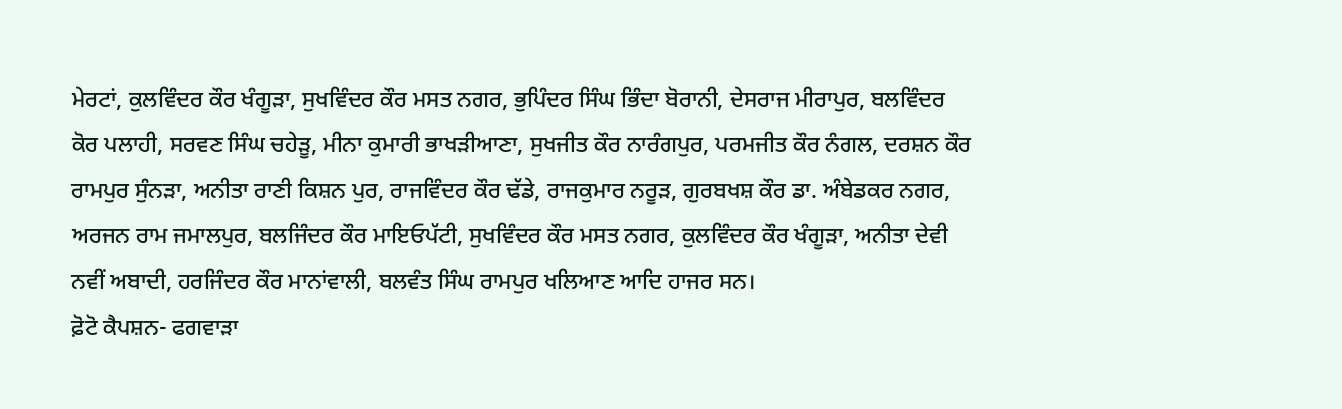ਮੇਰਟਾਂ, ਕੁਲਵਿੰਦਰ ਕੌਰ ਖੰਗੂੜਾ, ਸੁਖਵਿੰਦਰ ਕੌਰ ਮਸਤ ਨਗਰ, ਭੁਪਿੰਦਰ ਸਿੰਘ ਭਿੰਦਾ ਬੋਰਾਨੀ, ਦੇਸਰਾਜ ਮੀਰਾਪੁਰ, ਬਲਵਿੰਦਰ ਕੋਰ ਪਲਾਹੀ, ਸਰਵਣ ਸਿੰਘ ਚਹੇੜੂ, ਮੀਨਾ ਕੁਮਾਰੀ ਭਾਖੜੀਆਣਾ, ਸੁਖਜੀਤ ਕੌਰ ਨਾਰੰਗਪੁਰ, ਪਰਮਜੀਤ ਕੌਰ ਨੰਗਲ, ਦਰਸ਼ਨ ਕੌਰ ਰਾਮਪੁਰ ਸੁੰਨੜਾ, ਅਨੀਤਾ ਰਾਣੀ ਕਿਸ਼ਨ ਪੁਰ, ਰਾਜਵਿੰਦਰ ਕੌਰ ਢੱਡੇ, ਰਾਜਕੁਮਾਰ ਨਰੂੜ, ਗੁਰਬਖਸ਼ ਕੌਰ ਡਾ. ਅੰਬੇਡਕਰ ਨਗਰ, ਅਰਜਨ ਰਾਮ ਜਮਾਲਪੁਰ, ਬਲਜਿੰਦਰ ਕੌਰ ਮਾਇਓਪੱਟੀ, ਸੁਖਵਿੰਦਰ ਕੌਰ ਮਸਤ ਨਗਰ, ਕੁਲਵਿੰਦਰ ਕੌਰ ਖੰਗੂੜਾ, ਅਨੀਤਾ ਦੇਵੀ ਨਵੀਂ ਅਬਾਦੀ, ਹਰਜਿੰਦਰ ਕੌਰ ਮਾਨਾਂਵਾਲੀ, ਬਲਵੰਤ ਸਿੰਘ ਰਾਮਪੁਰ ਖਲਿਆਣ ਆਦਿ ਹਾਜਰ ਸਨ।
ਫ਼ੋਟੋ ਕੈਪਸ਼ਨ- ਫਗਵਾੜਾ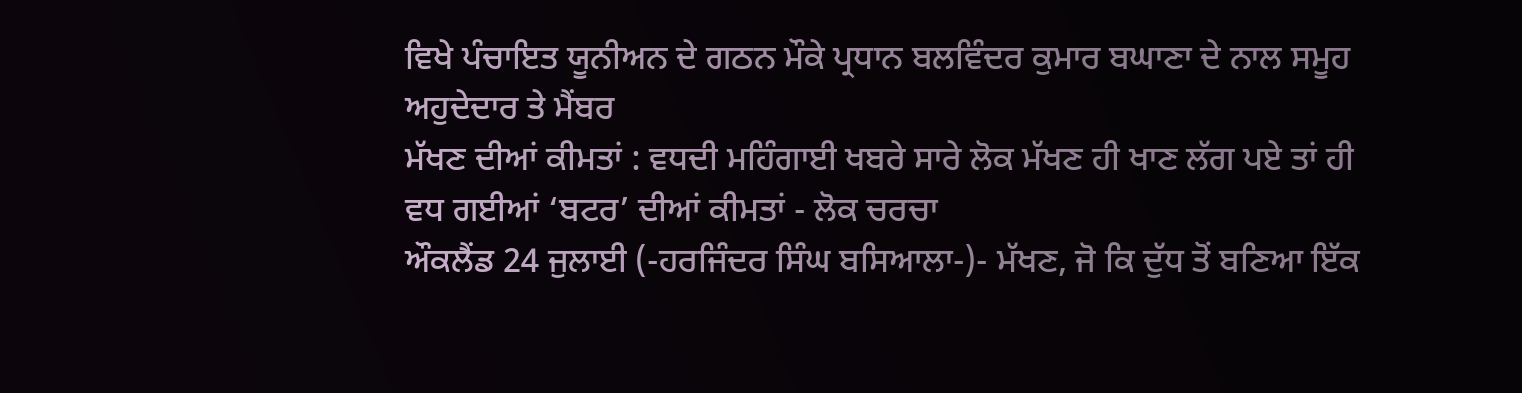ਵਿਖੇ ਪੰਚਾਇਤ ਯੂਨੀਅਨ ਦੇ ਗਠਨ ਮੌਕੇ ਪ੍ਰਧਾਨ ਬਲਵਿੰਦਰ ਕੁਮਾਰ ਬਘਾਣਾ ਦੇ ਨਾਲ ਸਮੂਹ ਅਹੁਦੇਦਾਰ ਤੇ ਮੈਂਬਰ
ਮੱਖਣ ਦੀਆਂ ਕੀਮਤਾਂ : ਵਧਦੀ ਮਹਿੰਗਾਈ ਖਬਰੇ ਸਾਰੇ ਲੋਕ ਮੱਖਣ ਹੀ ਖਾਣ ਲੱਗ ਪਏ ਤਾਂ ਹੀ ਵਧ ਗਈਆਂ ‘ਬਟਰ’ ਦੀਆਂ ਕੀਮਤਾਂ - ਲੋਕ ਚਰਚਾ
ਔਕਲੈਂਡ 24 ਜੁਲਾਈ (-ਹਰਜਿੰਦਰ ਸਿੰਘ ਬਸਿਆਲਾ-)- ਮੱਖਣ, ਜੋ ਕਿ ਦੁੱਧ ਤੋਂ ਬਣਿਆ ਇੱਕ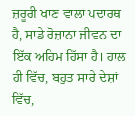ਜ਼ਰੂਰੀ ਖਾਣ ਵਾਲਾ ਪਦਾਰਥ ਹੈ, ਸਾਡੇ ਰੋਜ਼ਾਨਾ ਜੀਵਨ ਦਾ ਇੱਕ ਅਹਿਮ ਹਿੱਸਾ ਹੈ। ਹਾਲ ਹੀ ਵਿੱਚ, ਬਹੁਤ ਸਾਰੇ ਦੇਸ਼ਾਂ ਵਿੱਚ,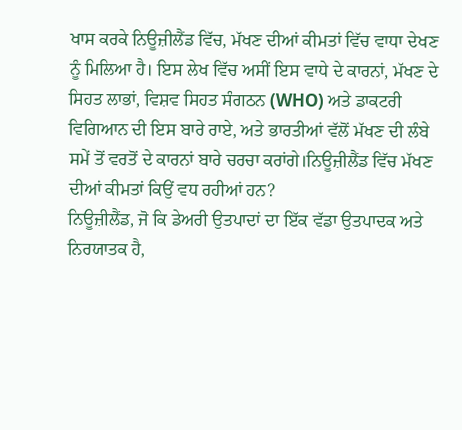ਖਾਸ ਕਰਕੇ ਨਿਊਜ਼ੀਲੈਂਡ ਵਿੱਚ, ਮੱਖਣ ਦੀਆਂ ਕੀਮਤਾਂ ਵਿੱਚ ਵਾਧਾ ਦੇਖਣ ਨੂੰ ਮਿਲਿਆ ਹੈ। ਇਸ ਲੇਖ ਵਿੱਚ ਅਸੀਂ ਇਸ ਵਾਧੇ ਦੇ ਕਾਰਨਾਂ, ਮੱਖਣ ਦੇ ਸਿਹਤ ਲਾਭਾਂ, ਵਿਸ਼ਵ ਸਿਹਤ ਸੰਗਠਨ (WHO) ਅਤੇ ਡਾਕਟਰੀ ਵਿਗਿਆਨ ਦੀ ਇਸ ਬਾਰੇ ਰਾਏ, ਅਤੇ ਭਾਰਤੀਆਂ ਵੱਲੋਂ ਮੱਖਣ ਦੀ ਲੰਬੇ ਸਮੇਂ ਤੋਂ ਵਰਤੋਂ ਦੇ ਕਾਰਨਾਂ ਬਾਰੇ ਚਰਚਾ ਕਰਾਂਗੇ।ਨਿਊਜ਼ੀਲੈਂਡ ਵਿੱਚ ਮੱਖਣ ਦੀਆਂ ਕੀਮਤਾਂ ਕਿਉਂ ਵਧ ਰਹੀਆਂ ਹਨ?
ਨਿਊਜ਼ੀਲੈਂਡ, ਜੋ ਕਿ ਡੇਅਰੀ ਉਤਪਾਦਾਂ ਦਾ ਇੱਕ ਵੱਡਾ ਉਤਪਾਦਕ ਅਤੇ ਨਿਰਯਾਤਕ ਹੈ,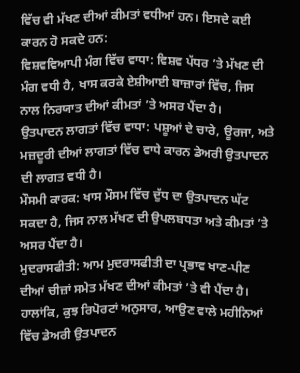ਵਿੱਚ ਵੀ ਮੱਖਣ ਦੀਆਂ ਕੀਮਤਾਂ ਵਧੀਆਂ ਹਨ। ਇਸਦੇ ਕਈ ਕਾਰਨ ਹੋ ਸਕਦੇ ਹਨ:
ਵਿਸ਼ਵਵਿਆਪੀ ਮੰਗ ਵਿੱਚ ਵਾਧਾ: ਵਿਸ਼ਵ ਪੱਧਰ ’ਤੇ ਮੱਖਣ ਦੀ ਮੰਗ ਵਧੀ ਹੈ, ਖਾਸ ਕਰਕੇ ਏਸ਼ੀਆਈ ਬਾਜ਼ਾਰਾਂ ਵਿੱਚ, ਜਿਸ ਨਾਲ ਨਿਰਯਾਤ ਦੀਆਂ ਕੀਮਤਾਂ ’ਤੇ ਅਸਰ ਪੈਂਦਾ ਹੈ।
ਉਤਪਾਦਨ ਲਾਗਤਾਂ ਵਿੱਚ ਵਾਧਾ: ਪਸ਼ੂਆਂ ਦੇ ਚਾਰੇ, ਊਰਜਾ, ਅਤੇ ਮਜ਼ਦੂਰੀ ਦੀਆਂ ਲਾਗਤਾਂ ਵਿੱਚ ਵਾਧੇ ਕਾਰਨ ਡੇਅਰੀ ਉਤਪਾਦਨ ਦੀ ਲਾਗਤ ਵਧੀ ਹੈ।
ਮੌਸਮੀ ਕਾਰਕ: ਖਾਸ ਮੌਸਮ ਵਿੱਚ ਦੁੱਧ ਦਾ ਉਤਪਾਦਨ ਘੱਟ ਸਕਦਾ ਹੈ, ਜਿਸ ਨਾਲ ਮੱਖਣ ਦੀ ਉਪਲਬਧਤਾ ਅਤੇ ਕੀਮਤਾਂ ’ਤੇ ਅਸਰ ਪੈਂਦਾ ਹੈ।
ਮੁਦਰਾਸਫੀਤੀ: ਆਮ ਮੁਦਰਾਸਫੀਤੀ ਦਾ ਪ੍ਰਭਾਵ ਖਾਣ-ਪੀਣ ਦੀਆਂ ਚੀਜ਼ਾਂ ਸਮੇਤ ਮੱਖਣ ਦੀਆਂ ਕੀਮਤਾਂ ’ਤੇ ਵੀ ਪੈਂਦਾ ਹੈ।
ਹਾਲਾਂਕਿ, ਕੁਝ ਰਿਪੋਰਟਾਂ ਅਨੁਸਾਰ, ਆਉਣ ਵਾਲੇ ਮਹੀਨਿਆਂ ਵਿੱਚ ਡੇਅਰੀ ਉਤਪਾਦਨ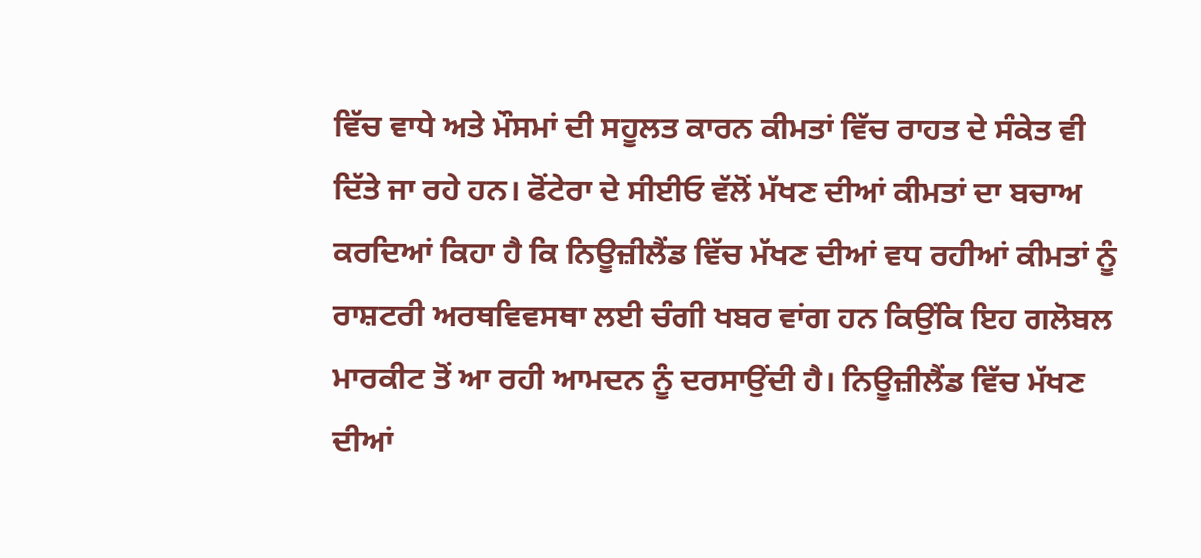ਵਿੱਚ ਵਾਧੇ ਅਤੇ ਮੌਸਮਾਂ ਦੀ ਸਹੂਲਤ ਕਾਰਨ ਕੀਮਤਾਂ ਵਿੱਚ ਰਾਹਤ ਦੇ ਸੰਕੇਤ ਵੀ ਦਿੱਤੇ ਜਾ ਰਹੇ ਹਨ। ਫੋਂਟੇਰਾ ਦੇ ਸੀਈਓ ਵੱਲੋਂ ਮੱਖਣ ਦੀਆਂ ਕੀਮਤਾਂ ਦਾ ਬਚਾਅ ਕਰਦਿਆਂ ਕਿਹਾ ਹੈ ਕਿ ਨਿਊਜ਼ੀਲੈਂਡ ਵਿੱਚ ਮੱਖਣ ਦੀਆਂ ਵਧ ਰਹੀਆਂ ਕੀਮਤਾਂ ਨੂੰ ਰਾਸ਼ਟਰੀ ਅਰਥਵਿਵਸਥਾ ਲਈ ਚੰਗੀ ਖਬਰ ਵਾਂਗ ਹਨ ਕਿਉਂਕਿ ਇਹ ਗਲੋਬਲ ਮਾਰਕੀਟ ਤੋਂ ਆ ਰਹੀ ਆਮਦਨ ਨੂੰ ਦਰਸਾਉਂਦੀ ਹੈ। ਨਿਊਜ਼ੀਲੈਂਡ ਵਿੱਚ ਮੱਖਣ ਦੀਆਂ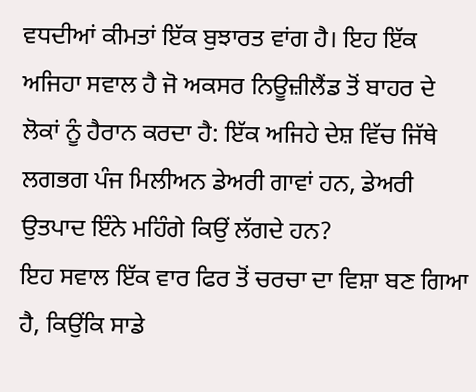ਵਧਦੀਆਂ ਕੀਮਤਾਂ ਇੱਕ ਬੁਝਾਰਤ ਵਾਂਗ ਹੈ। ਇਹ ਇੱਕ ਅਜਿਹਾ ਸਵਾਲ ਹੈ ਜੋ ਅਕਸਰ ਨਿਊਜ਼ੀਲੈਂਡ ਤੋਂ ਬਾਹਰ ਦੇ ਲੋਕਾਂ ਨੂੰ ਹੈਰਾਨ ਕਰਦਾ ਹੈ: ਇੱਕ ਅਜਿਹੇ ਦੇਸ਼ ਵਿੱਚ ਜਿੱਥੇ ਲਗਭਗ ਪੰਜ ਮਿਲੀਅਨ ਡੇਅਰੀ ਗਾਵਾਂ ਹਨ, ਡੇਅਰੀ ਉਤਪਾਦ ਇੰਨੇ ਮਹਿੰਗੇ ਕਿਉਂ ਲੱਗਦੇ ਹਨ?
ਇਹ ਸਵਾਲ ਇੱਕ ਵਾਰ ਫਿਰ ਤੋਂ ਚਰਚਾ ਦਾ ਵਿਸ਼ਾ ਬਣ ਗਿਆ ਹੈ, ਕਿਉਂਕਿ ਸਾਡੇ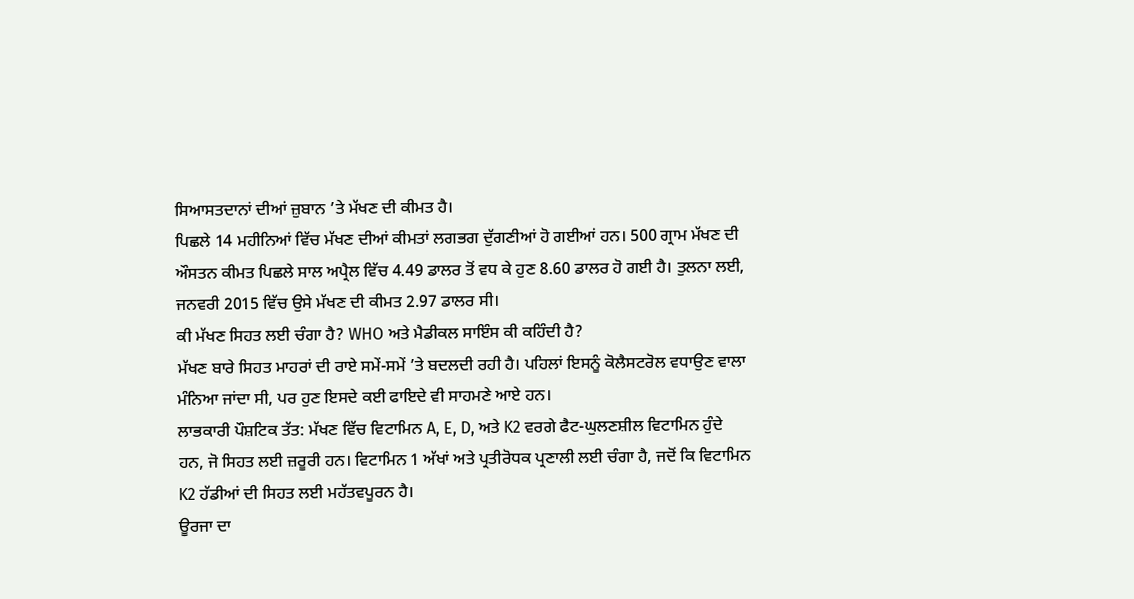ਸਿਆਸਤਦਾਨਾਂ ਦੀਆਂ ਜ਼ੁਬਾਨ ’ਤੇ ਮੱਖਣ ਦੀ ਕੀਮਤ ਹੈ।
ਪਿਛਲੇ 14 ਮਹੀਨਿਆਂ ਵਿੱਚ ਮੱਖਣ ਦੀਆਂ ਕੀਮਤਾਂ ਲਗਭਗ ਦੁੱਗਣੀਆਂ ਹੋ ਗਈਆਂ ਹਨ। 500 ਗ੍ਰਾਮ ਮੱਖਣ ਦੀ ਔਸਤਨ ਕੀਮਤ ਪਿਛਲੇ ਸਾਲ ਅਪ੍ਰੈਲ ਵਿੱਚ 4.49 ਡਾਲਰ ਤੋਂ ਵਧ ਕੇ ਹੁਣ 8.60 ਡਾਲਰ ਹੋ ਗਈ ਹੈ। ਤੁਲਨਾ ਲਈ, ਜਨਵਰੀ 2015 ਵਿੱਚ ਉਸੇ ਮੱਖਣ ਦੀ ਕੀਮਤ 2.97 ਡਾਲਰ ਸੀ।
ਕੀ ਮੱਖਣ ਸਿਹਤ ਲਈ ਚੰਗਾ ਹੈ? WHO ਅਤੇ ਮੈਡੀਕਲ ਸਾਇੰਸ ਕੀ ਕਹਿੰਦੀ ਹੈ?
ਮੱਖਣ ਬਾਰੇ ਸਿਹਤ ਮਾਹਰਾਂ ਦੀ ਰਾਏ ਸਮੇਂ-ਸਮੇਂ ’ਤੇ ਬਦਲਦੀ ਰਹੀ ਹੈ। ਪਹਿਲਾਂ ਇਸਨੂੰ ਕੋਲੈਸਟਰੋਲ ਵਧਾਉਣ ਵਾਲਾ ਮੰਨਿਆ ਜਾਂਦਾ ਸੀ, ਪਰ ਹੁਣ ਇਸਦੇ ਕਈ ਫਾਇਦੇ ਵੀ ਸਾਹਮਣੇ ਆਏ ਹਨ।
ਲਾਭਕਾਰੀ ਪੌਸ਼ਟਿਕ ਤੱਤ: ਮੱਖਣ ਵਿੱਚ ਵਿਟਾਮਿਨ A, E, D, ਅਤੇ K2 ਵਰਗੇ ਫੈਟ-ਘੁਲਣਸ਼ੀਲ ਵਿਟਾਮਿਨ ਹੁੰਦੇ ਹਨ, ਜੋ ਸਿਹਤ ਲਈ ਜ਼ਰੂਰੀ ਹਨ। ਵਿਟਾਮਿਨ 1 ਅੱਖਾਂ ਅਤੇ ਪ੍ਰਤੀਰੋਧਕ ਪ੍ਰਣਾਲੀ ਲਈ ਚੰਗਾ ਹੈ, ਜਦੋਂ ਕਿ ਵਿਟਾਮਿਨ K2 ਹੱਡੀਆਂ ਦੀ ਸਿਹਤ ਲਈ ਮਹੱਤਵਪੂਰਨ ਹੈ।
ਊਰਜਾ ਦਾ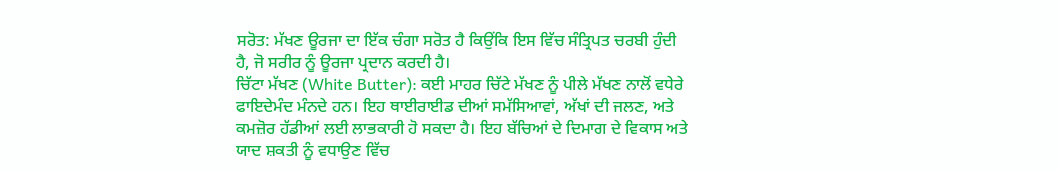ਸਰੋਤ: ਮੱਖਣ ਊਰਜਾ ਦਾ ਇੱਕ ਚੰਗਾ ਸਰੋਤ ਹੈ ਕਿਉਂਕਿ ਇਸ ਵਿੱਚ ਸੰਤ੍ਰਿਪਤ ਚਰਬੀ ਹੁੰਦੀ ਹੈ, ਜੋ ਸਰੀਰ ਨੂੰ ਊਰਜਾ ਪ੍ਰਦਾਨ ਕਰਦੀ ਹੈ।
ਚਿੱਟਾ ਮੱਖਣ (White Butter): ਕਈ ਮਾਹਰ ਚਿੱਟੇ ਮੱਖਣ ਨੂੰ ਪੀਲੇ ਮੱਖਣ ਨਾਲੋਂ ਵਧੇਰੇ ਫਾਇਦੇਮੰਦ ਮੰਨਦੇ ਹਨ। ਇਹ ਥਾਈਰਾਈਡ ਦੀਆਂ ਸਮੱਸਿਆਵਾਂ, ਅੱਖਾਂ ਦੀ ਜਲਣ, ਅਤੇ ਕਮਜ਼ੋਰ ਹੱਡੀਆਂ ਲਈ ਲਾਭਕਾਰੀ ਹੋ ਸਕਦਾ ਹੈ। ਇਹ ਬੱਚਿਆਂ ਦੇ ਦਿਮਾਗ ਦੇ ਵਿਕਾਸ ਅਤੇ ਯਾਦ ਸ਼ਕਤੀ ਨੂੰ ਵਧਾਉਣ ਵਿੱਚ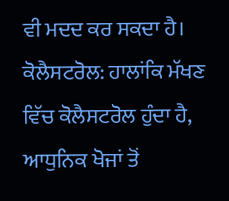ਵੀ ਮਦਦ ਕਰ ਸਕਦਾ ਹੈ।
ਕੋਲੈਸਟਰੋਲ: ਹਾਲਾਂਕਿ ਮੱਖਣ ਵਿੱਚ ਕੋਲੈਸਟਰੋਲ ਹੁੰਦਾ ਹੈ, ਆਧੁਨਿਕ ਖੋਜਾਂ ਤੋਂ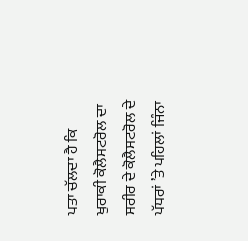ਪਤਾ ਚੱਲਦਾ ਹੈ ਕਿ ਖੁਰਾਕੀ ਕੋਲੈਸਟਰੋਲ ਦਾ ਸਰੀਰ ਦੇ ਕੋਲੈਸਟਰੋਲ ਦੇ ਪੱਧਰਾਂ ’ਤੇ ਪਹਿਲਾਂ ਜਿੰਨਾ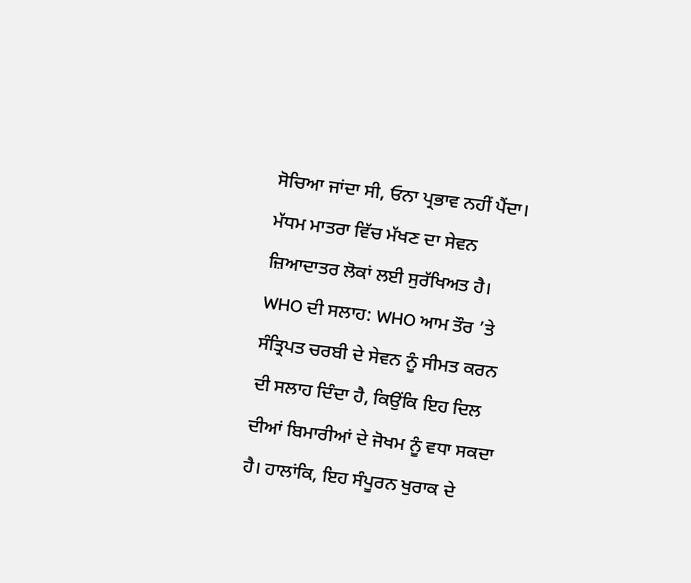ਸੋਚਿਆ ਜਾਂਦਾ ਸੀ, ਓਨਾ ਪ੍ਰਭਾਵ ਨਹੀਂ ਪੈਂਦਾ। ਮੱਧਮ ਮਾਤਰਾ ਵਿੱਚ ਮੱਖਣ ਦਾ ਸੇਵਨ ਜ਼ਿਆਦਾਤਰ ਲੋਕਾਂ ਲਈ ਸੁਰੱਖਿਅਤ ਹੈ।
WHO ਦੀ ਸਲਾਹ: WHO ਆਮ ਤੌਰ ’ਤੇ ਸੰਤ੍ਰਿਪਤ ਚਰਬੀ ਦੇ ਸੇਵਨ ਨੂੰ ਸੀਮਤ ਕਰਨ ਦੀ ਸਲਾਹ ਦਿੰਦਾ ਹੈ, ਕਿਉਂਕਿ ਇਹ ਦਿਲ ਦੀਆਂ ਬਿਮਾਰੀਆਂ ਦੇ ਜੋਖਮ ਨੂੰ ਵਧਾ ਸਕਦਾ ਹੈ। ਹਾਲਾਂਕਿ, ਇਹ ਸੰਪੂਰਨ ਖੁਰਾਕ ਦੇ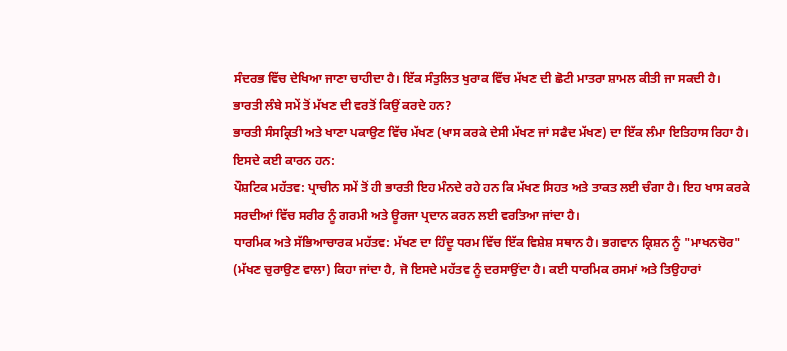ਸੰਦਰਭ ਵਿੱਚ ਦੇਖਿਆ ਜਾਣਾ ਚਾਹੀਦਾ ਹੈ। ਇੱਕ ਸੰਤੁਲਿਤ ਖੁਰਾਕ ਵਿੱਚ ਮੱਖਣ ਦੀ ਛੋਟੀ ਮਾਤਰਾ ਸ਼ਾਮਲ ਕੀਤੀ ਜਾ ਸਕਦੀ ਹੈ।
ਭਾਰਤੀ ਲੰਬੇ ਸਮੇਂ ਤੋਂ ਮੱਖਣ ਦੀ ਵਰਤੋਂ ਕਿਉਂ ਕਰਦੇ ਹਨ?
ਭਾਰਤੀ ਸੰਸਕ੍ਰਿਤੀ ਅਤੇ ਖਾਣਾ ਪਕਾਉਣ ਵਿੱਚ ਮੱਖਣ (ਖਾਸ ਕਰਕੇ ਦੇਸੀ ਮੱਖਣ ਜਾਂ ਸਫੈਦ ਮੱਖਣ) ਦਾ ਇੱਕ ਲੰਮਾ ਇਤਿਹਾਸ ਰਿਹਾ ਹੈ। ਇਸਦੇ ਕਈ ਕਾਰਨ ਹਨ:
ਪੌਸ਼ਟਿਕ ਮਹੱਤਵ: ਪ੍ਰਾਚੀਨ ਸਮੇਂ ਤੋਂ ਹੀ ਭਾਰਤੀ ਇਹ ਮੰਨਦੇ ਰਹੇ ਹਨ ਕਿ ਮੱਖਣ ਸਿਹਤ ਅਤੇ ਤਾਕਤ ਲਈ ਚੰਗਾ ਹੈ। ਇਹ ਖਾਸ ਕਰਕੇ ਸਰਦੀਆਂ ਵਿੱਚ ਸਰੀਰ ਨੂੰ ਗਰਮੀ ਅਤੇ ਊਰਜਾ ਪ੍ਰਦਾਨ ਕਰਨ ਲਈ ਵਰਤਿਆ ਜਾਂਦਾ ਹੈ।
ਧਾਰਮਿਕ ਅਤੇ ਸੱਭਿਆਚਾਰਕ ਮਹੱਤਵ: ਮੱਖਣ ਦਾ ਹਿੰਦੂ ਧਰਮ ਵਿੱਚ ਇੱਕ ਵਿਸ਼ੇਸ਼ ਸਥਾਨ ਹੈ। ਭਗਵਾਨ ਕ੍ਰਿਸ਼ਨ ਨੂੰ "ਮਾਖਨਚੋਰ" (ਮੱਖਣ ਚੁਰਾਉਣ ਵਾਲਾ) ਕਿਹਾ ਜਾਂਦਾ ਹੈ, ਜੋ ਇਸਦੇ ਮਹੱਤਵ ਨੂੰ ਦਰਸਾਉਂਦਾ ਹੈ। ਕਈ ਧਾਰਮਿਕ ਰਸਮਾਂ ਅਤੇ ਤਿਉਹਾਰਾਂ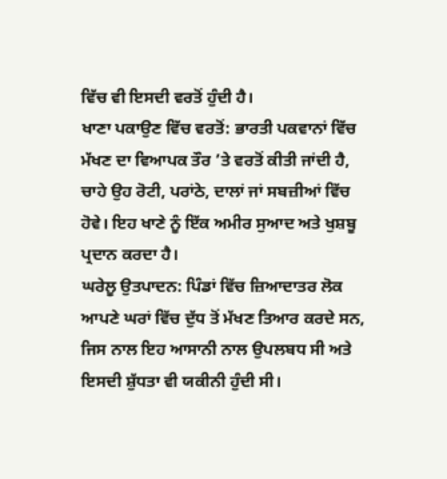ਵਿੱਚ ਵੀ ਇਸਦੀ ਵਰਤੋਂ ਹੁੰਦੀ ਹੈ।
ਖਾਣਾ ਪਕਾਉਣ ਵਿੱਚ ਵਰਤੋਂ: ਭਾਰਤੀ ਪਕਵਾਨਾਂ ਵਿੱਚ ਮੱਖਣ ਦਾ ਵਿਆਪਕ ਤੌਰ ’ਤੇ ਵਰਤੋਂ ਕੀਤੀ ਜਾਂਦੀ ਹੈ, ਚਾਹੇ ਉਹ ਰੋਟੀ, ਪਰਾਂਠੇ, ਦਾਲਾਂ ਜਾਂ ਸਬਜ਼ੀਆਂ ਵਿੱਚ ਹੋਵੇ। ਇਹ ਖਾਣੇ ਨੂੰ ਇੱਕ ਅਮੀਰ ਸੁਆਦ ਅਤੇ ਖੁਸ਼ਬੂ ਪ੍ਰਦਾਨ ਕਰਦਾ ਹੈ।
ਘਰੇਲੂ ਉਤਪਾਦਨ: ਪਿੰਡਾਂ ਵਿੱਚ ਜ਼ਿਆਦਾਤਰ ਲੋਕ ਆਪਣੇ ਘਰਾਂ ਵਿੱਚ ਦੁੱਧ ਤੋਂ ਮੱਖਣ ਤਿਆਰ ਕਰਦੇ ਸਨ, ਜਿਸ ਨਾਲ ਇਹ ਆਸਾਨੀ ਨਾਲ ਉਪਲਬਧ ਸੀ ਅਤੇ ਇਸਦੀ ਸ਼ੁੱਧਤਾ ਵੀ ਯਕੀਨੀ ਹੁੰਦੀ ਸੀ।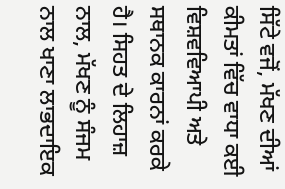ਸਿੱਟੇ ਵਜੋਂ, ਮੱਖਣ ਦੀਆਂ ਕੀਮਤਾਂ ਵਿੱਚ ਵਾਧਾ ਕਈ ਵਿਸ਼ਵਵਿਆਪੀ ਅਤੇ ਸਥਾਨਕ ਕਾਰਨਾਂ ਕਰਕੇ ਹੈ। ਸਿਹਤ ਦੇ ਲਿਹਾਜ਼ ਨਾਲ, ਮੱਖਣ ਨੂੰ ਸੰਜਮ ਨਾਲ ਖਾਣਾ ਲਾਭਦਾਇਕ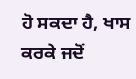ਹੋ ਸਕਦਾ ਹੈ, ਖਾਸ ਕਰਕੇ ਜਦੋਂ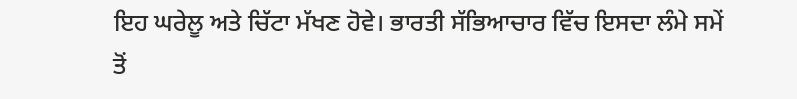ਇਹ ਘਰੇਲੂ ਅਤੇ ਚਿੱਟਾ ਮੱਖਣ ਹੋਵੇ। ਭਾਰਤੀ ਸੱਭਿਆਚਾਰ ਵਿੱਚ ਇਸਦਾ ਲੰਮੇ ਸਮੇਂ ਤੋਂ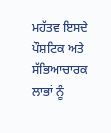ਮਹੱਤਵ ਇਸਦੇ ਪੌਸ਼ਟਿਕ ਅਤੇ ਸੱਭਿਆਚਾਰਕ ਲਾਭਾਂ ਨੂੰ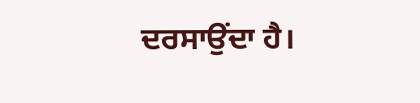ਦਰਸਾਉਂਦਾ ਹੈ।